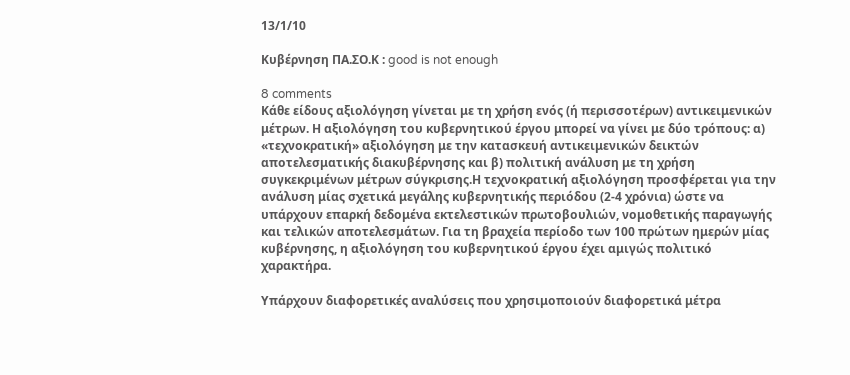13/1/10

Κυβέρνηση ΠΑ.ΣΟ.Κ : good is not enough

8 comments
Κάθε είδους αξιολόγηση γίνεται με τη χρήση ενός (ή περισσοτέρων) αντικειμενικών μέτρων. Η αξιολόγηση του κυβερνητικού έργου μπορεί να γίνει με δύο τρόπους: α) «τεχνοκρατική» αξιολόγηση με την κατασκευή αντικειμενικών δεικτών αποτελεσματικής διακυβέρνησης και β) πολιτική ανάλυση με τη χρήση συγκεκριμένων μέτρων σύγκρισης.Η τεχνοκρατική αξιολόγηση προσφέρεται για την ανάλυση μίας σχετικά μεγάλης κυβερνητικής περιόδου (2-4 χρόνια) ώστε να υπάρχουν επαρκή δεδομένα εκτελεστικών πρωτοβουλιών, νομοθετικής παραγωγής και τελικών αποτελεσμάτων. Για τη βραχεία περίοδο των 100 πρώτων ημερών μίας κυβέρνησης, η αξιολόγηση του κυβερνητικού έργου έχει αμιγώς πολιτικό χαρακτήρα.

Υπάρχουν διαφορετικές αναλύσεις που χρησιμοποιούν διαφορετικά μέτρα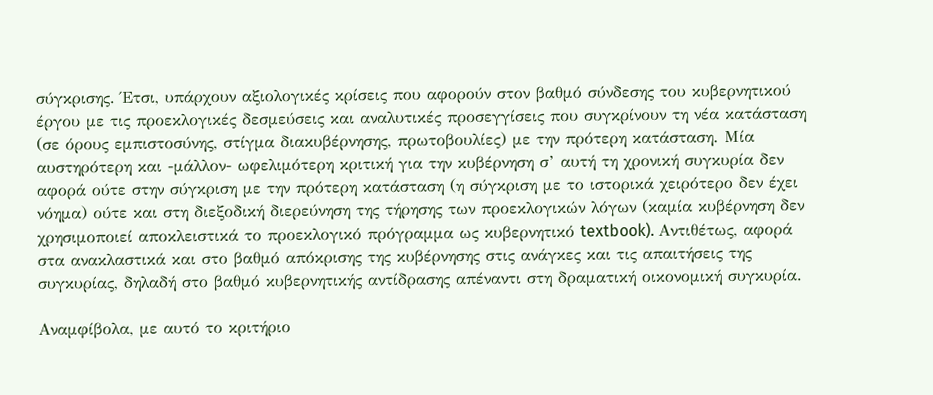σύγκρισης. Έτσι, υπάρχουν αξιολογικές κρίσεις που αφορούν στον βαθμό σύνδεσης του κυβερνητικού έργου με τις προεκλογικές δεσμεύσεις και αναλυτικές προσεγγίσεις που συγκρίνουν τη νέα κατάσταση (σε όρους εμπιστοσύνης, στίγμα διακυβέρνησης, πρωτοβουλίες) με την πρότερη κατάσταση. Μία αυστηρότερη και -μάλλον- ωφελιμότερη κριτική για την κυβέρνηση σ’ αυτή τη χρονική συγκυρία δεν αφορά ούτε στην σύγκριση με την πρότερη κατάσταση (η σύγκριση με το ιστορικά χειρότερο δεν έχει νόημα) ούτε και στη διεξοδική διερεύνηση της τήρησης των προεκλογικών λόγων (καμία κυβέρνηση δεν χρησιμοποιεί αποκλειστικά το προεκλογικό πρόγραμμα ως κυβερνητικό textbook). Αντιθέτως, αφορά στα ανακλαστικά και στο βαθμό απόκρισης της κυβέρνησης στις ανάγκες και τις απαιτήσεις της συγκυρίας, δηλαδή στο βαθμό κυβερνητικής αντίδρασης απέναντι στη δραματική οικονομική συγκυρία.

Αναμφίβολα, με αυτό το κριτήριο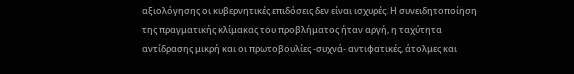αξιολόγησης οι κυβερνητικές επιδόσεις δεν είναι ισχυρές. Η συνειδητοποίηση της πραγματικής κλίμακας του προβλήματος ήταν αργή, η ταχύτητα αντίδρασης μικρή και οι πρωτοβουλίες -συχνά- αντιφατικές, άτολμες και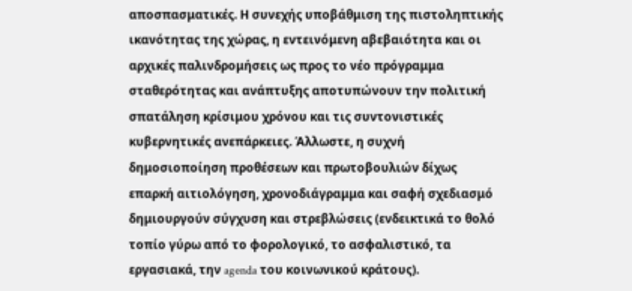αποσπασματικές. Η συνεχής υποβάθμιση της πιστοληπτικής ικανότητας της χώρας, η εντεινόμενη αβεβαιότητα και οι αρχικές παλινδρομήσεις ως προς το νέο πρόγραμμα σταθερότητας και ανάπτυξης αποτυπώνουν την πολιτική σπατάληση κρίσιμου χρόνου και τις συντονιστικές κυβερνητικές ανεπάρκειες. Άλλωστε, η συχνή δημοσιοποίηση προθέσεων και πρωτοβουλιών δίχως επαρκή αιτιολόγηση, χρονοδιάγραμμα και σαφή σχεδιασμό δημιουργούν σύγχυση και στρεβλώσεις (ενδεικτικά το θολό τοπίο γύρω από το φορολογικό, το ασφαλιστικό, τα εργασιακά, την agenda του κοινωνικού κράτους).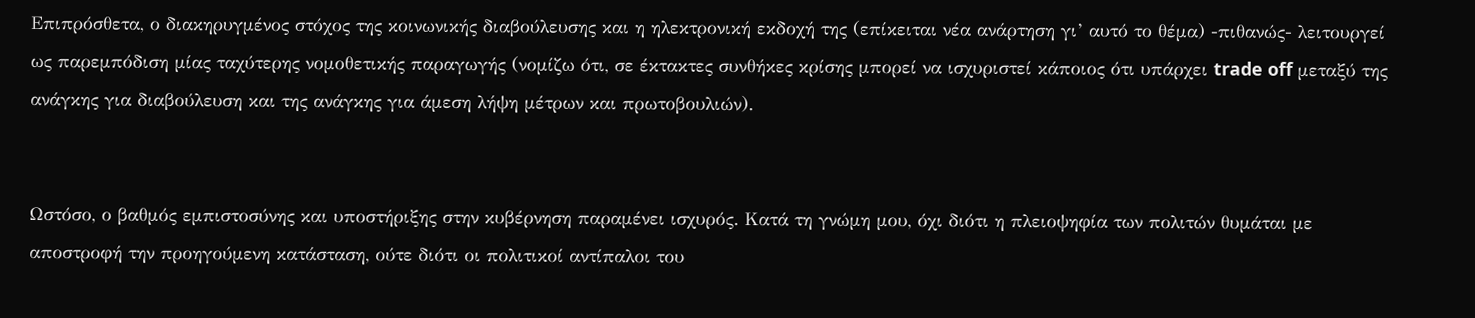Επιπρόσθετα, ο διακηρυγμένος στόχος της κοινωνικής διαβούλευσης και η ηλεκτρονική εκδοχή της (επίκειται νέα ανάρτηση γι’ αυτό το θέμα) -πιθανώς- λειτουργεί ως παρεμπόδιση μίας ταχύτερης νομοθετικής παραγωγής (νομίζω ότι, σε έκτακτες συνθήκες κρίσης μπορεί να ισχυριστεί κάποιος ότι υπάρχει trade off μεταξύ της ανάγκης για διαβούλευση και της ανάγκης για άμεση λήψη μέτρων και πρωτοβουλιών).


Ωστόσο, ο βαθμός εμπιστοσύνης και υποστήριξης στην κυβέρνηση παραμένει ισχυρός. Κατά τη γνώμη μου, όχι διότι η πλειοψηφία των πολιτών θυμάται με αποστροφή την προηγούμενη κατάσταση, ούτε διότι οι πολιτικοί αντίπαλοι του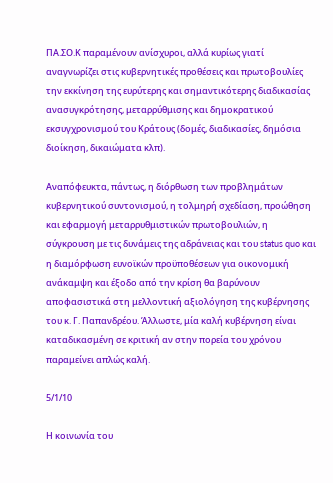ΠΑ.ΣΟ.Κ παραμένουν ανίσχυροι, αλλά κυρίως γιατί αναγνωρίζει στις κυβερνητικές προθέσεις και πρωτοβουλίες την εκκίνηση της ευρύτερης και σημαντικότερης διαδικασίας ανασυγκρότησης, μεταρρύθμισης και δημοκρατικού εκσυγχρονισμού του Κράτους (δομές, διαδικασίες, δημόσια διοίκηση, δικαιώματα κλπ).

Αναπόφευκτα, πάντως, η διόρθωση των προβλημάτων κυβερνητικού συντονισμού, η τολμηρή σχεδίαση, προώθηση και εφαρμογή μεταρρυθμιστικών πρωτοβουλιών, η σύγκρουση με τις δυνάμεις της αδράνειας και του status quo και η διαμόρφωση ευνοϊκών προϋποθέσεων για οικονομική ανάκαμψη και έξοδο από την κρίση θα βαρύνουν αποφασιστικά στη μελλοντική αξιολόγηση της κυβέρνησης του κ. Γ. Παπανδρέου. Άλλωστε, μία καλή κυβέρνηση είναι καταδικασμένη σε κριτική αν στην πορεία του χρόνου παραμείνει απλώς καλή.

5/1/10

Η κοινωνία του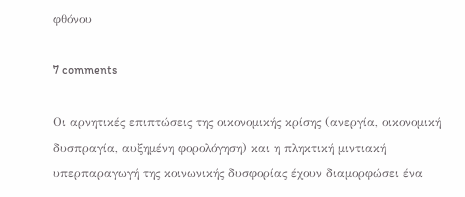φθόνου

7 comments

Οι αρνητικές επιπτώσεις της οικονομικής κρίσης (ανεργία, οικονομική δυσπραγία, αυξημένη φορολόγηση) και η πληκτική μιντιακή υπερπαραγωγή της κοινωνικής δυσφορίας έχουν διαμορφώσει ένα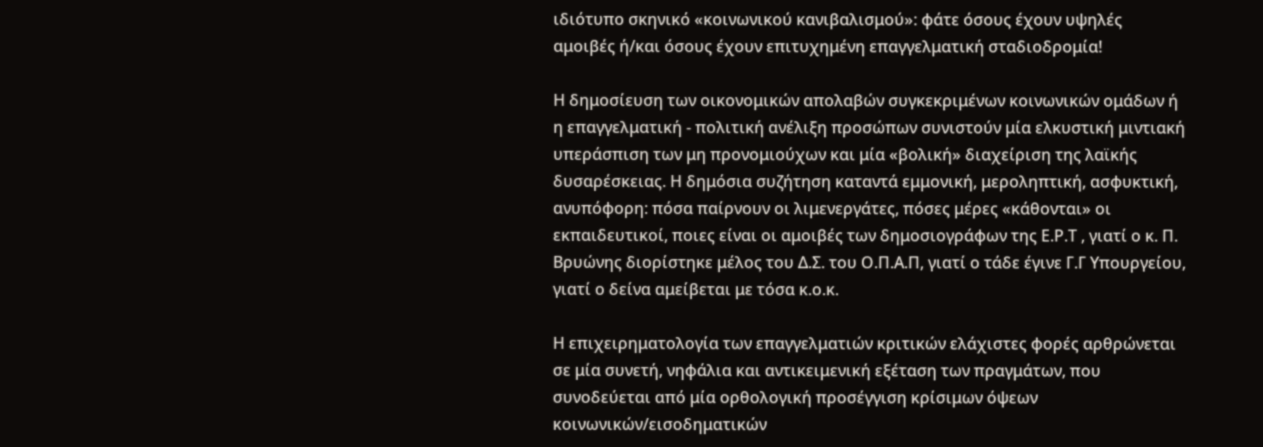ιδιότυπο σκηνικό «κοινωνικού κανιβαλισμού»: φάτε όσους έχουν υψηλές αμοιβές ή/και όσους έχουν επιτυχημένη επαγγελματική σταδιοδρομία!

Η δημοσίευση των οικονομικών απολαβών συγκεκριμένων κοινωνικών ομάδων ή η επαγγελματική - πολιτική ανέλιξη προσώπων συνιστούν μία ελκυστική μιντιακή υπεράσπιση των μη προνομιούχων και μία «βολική» διαχείριση της λαϊκής δυσαρέσκειας. Η δημόσια συζήτηση καταντά εμμονική, μεροληπτική, ασφυκτική, ανυπόφορη: πόσα παίρνουν οι λιμενεργάτες, πόσες μέρες «κάθονται» οι εκπαιδευτικοί, ποιες είναι οι αμοιβές των δημοσιογράφων της Ε.Ρ.Τ , γιατί ο κ. Π. Βρυώνης διορίστηκε μέλος του Δ.Σ. του Ο.Π.Α.Π, γιατί ο τάδε έγινε Γ.Γ Υπουργείου, γιατί ο δείνα αμείβεται με τόσα κ.ο.κ.

Η επιχειρηματολογία των επαγγελματιών κριτικών ελάχιστες φορές αρθρώνεται σε μία συνετή, νηφάλια και αντικειμενική εξέταση των πραγμάτων, που συνοδεύεται από μία ορθολογική προσέγγιση κρίσιμων όψεων κοινωνικών/εισοδηματικών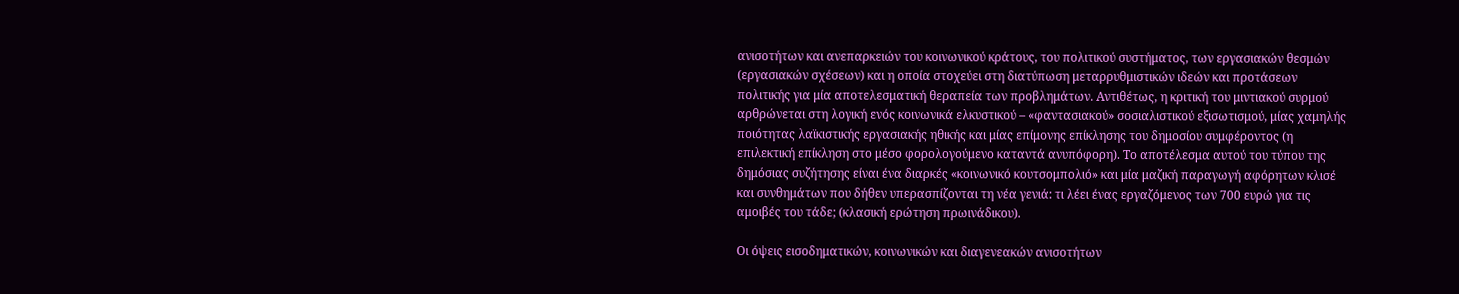ανισοτήτων και ανεπαρκειών του κοινωνικού κράτους, του πολιτικού συστήματος, των εργασιακών θεσμών (εργασιακών σχέσεων) και η οποία στοχεύει στη διατύπωση μεταρρυθμιστικών ιδεών και προτάσεων πολιτικής για μία αποτελεσματική θεραπεία των προβλημάτων. Αντιθέτως, η κριτική του μιντιακού συρμού αρθρώνεται στη λογική ενός κοινωνικά ελκυστικού – «φαντασιακού» σοσιαλιστικού εξισωτισμού, μίας χαμηλής ποιότητας λαϊκιστικής εργασιακής ηθικής και μίας επίμονης επίκλησης του δημοσίου συμφέροντος (η επιλεκτική επίκληση στο μέσο φορολογούμενο καταντά ανυπόφορη). Το αποτέλεσμα αυτού του τύπου της δημόσιας συζήτησης είναι ένα διαρκές «κοινωνικό κουτσομπολιό» και μία μαζική παραγωγή αφόρητων κλισέ και συνθημάτων που δήθεν υπερασπίζονται τη νέα γενιά: τι λέει ένας εργαζόμενος των 700 ευρώ για τις αμοιβές του τάδε; (κλασική ερώτηση πρωινάδικου).

Οι όψεις εισοδηματικών, κοινωνικών και διαγενεακών ανισοτήτων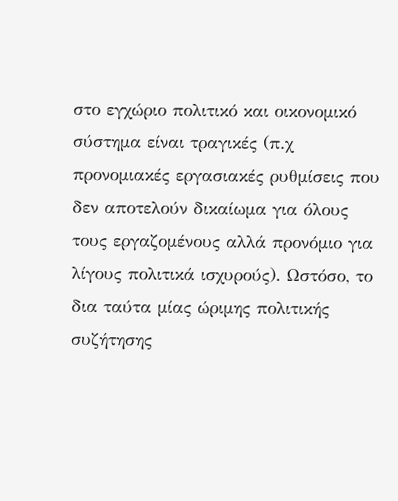στο εγχώριο πολιτικό και οικονομικό σύστημα είναι τραγικές (π.χ προνομιακές εργασιακές ρυθμίσεις που δεν αποτελούν δικαίωμα για όλους τους εργαζομένους αλλά προνόμιο για λίγους πολιτικά ισχυρούς). Ωστόσο, το δια ταύτα μίας ώριμης πολιτικής συζήτησης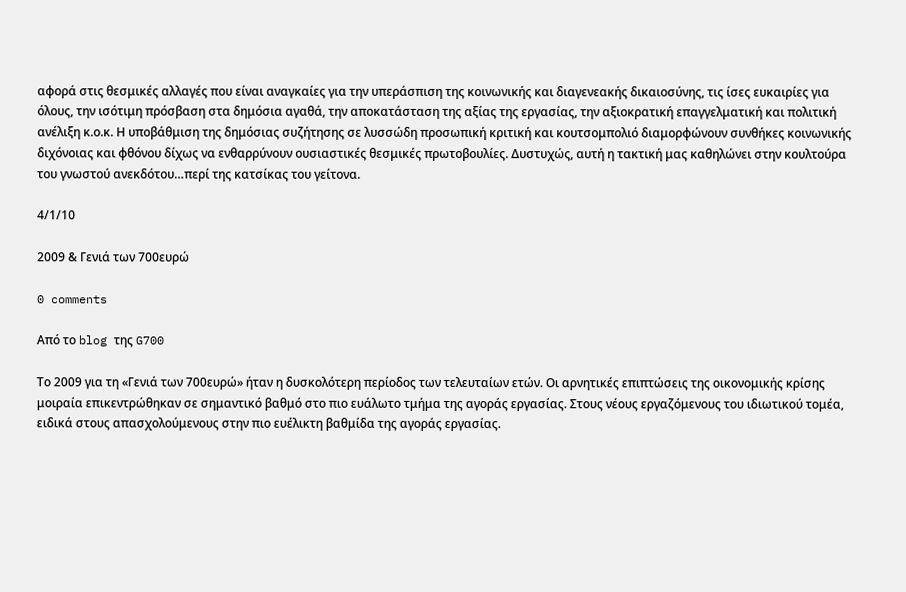αφορά στις θεσμικές αλλαγές που είναι αναγκαίες για την υπεράσπιση της κοινωνικής και διαγενεακής δικαιοσύνης, τις ίσες ευκαιρίες για όλους, την ισότιμη πρόσβαση στα δημόσια αγαθά, την αποκατάσταση της αξίας της εργασίας, την αξιοκρατική επαγγελματική και πολιτική ανέλιξη κ.ο.κ. Η υποβάθμιση της δημόσιας συζήτησης σε λυσσώδη προσωπική κριτική και κουτσομπολιό διαμορφώνουν συνθήκες κοινωνικής διχόνοιας και φθόνου δίχως να ενθαρρύνουν ουσιαστικές θεσμικές πρωτοβουλίες. Δυστυχώς, αυτή η τακτική μας καθηλώνει στην κουλτούρα του γνωστού ανεκδότου…περί της κατσίκας του γείτονα.

4/1/10

2009 & Γενιά των 700ευρώ

0 comments

Από το blog της G700

Το 2009 για τη «Γενιά των 700ευρώ» ήταν η δυσκολότερη περίοδος των τελευταίων ετών. Οι αρνητικές επιπτώσεις της οικονομικής κρίσης μοιραία επικεντρώθηκαν σε σημαντικό βαθμό στο πιο ευάλωτο τμήμα της αγοράς εργασίας. Στους νέους εργαζόμενους του ιδιωτικού τομέα, ειδικά στους απασχολούμενους στην πιο ευέλικτη βαθμίδα της αγοράς εργασίας.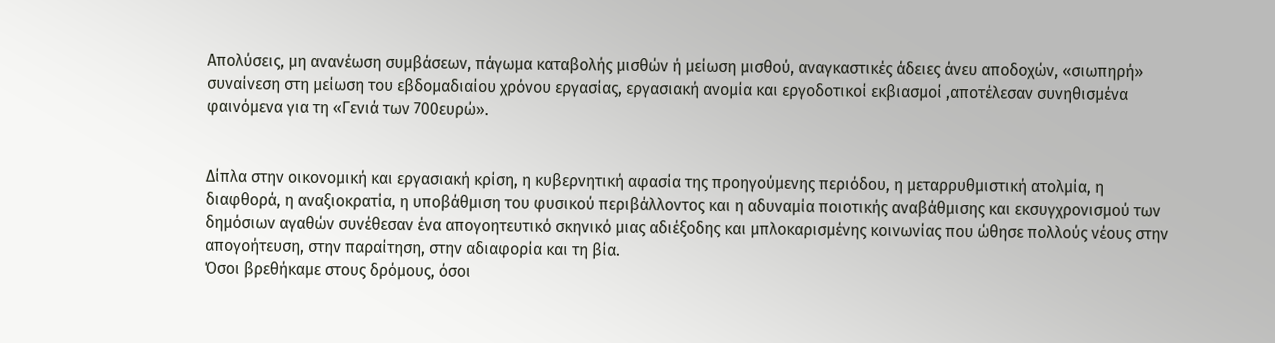Απολύσεις, μη ανανέωση συμβάσεων, πάγωμα καταβολής μισθών ή μείωση μισθού, αναγκαστικές άδειες άνευ αποδοχών, «σιωπηρή» συναίνεση στη μείωση του εβδομαδιαίου χρόνου εργασίας, εργασιακή ανομία και εργοδοτικοί εκβιασμοί ,αποτέλεσαν συνηθισμένα φαινόμενα για τη «Γενιά των 700ευρώ».


Δίπλα στην οικονομική και εργασιακή κρίση, η κυβερνητική αφασία της προηγούμενης περιόδου, η μεταρρυθμιστική ατολμία, η διαφθορά, η αναξιοκρατία, η υποβάθμιση του φυσικού περιβάλλοντος και η αδυναμία ποιοτικής αναβάθμισης και εκσυγχρονισμού των δημόσιων αγαθών συνέθεσαν ένα απογοητευτικό σκηνικό μιας αδιέξοδης και μπλοκαρισμένης κοινωνίας που ώθησε πολλούς νέους στην απογοήτευση, στην παραίτηση, στην αδιαφορία και τη βία.
Όσοι βρεθήκαμε στους δρόμους, όσοι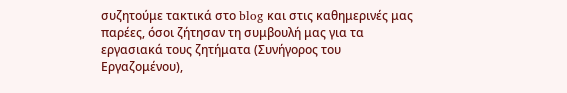συζητούμε τακτικά στο blog και στις καθημερινές μας παρέες, όσοι ζήτησαν τη συμβουλή μας για τα εργασιακά τους ζητήματα (Συνήγορος του Εργαζομένου),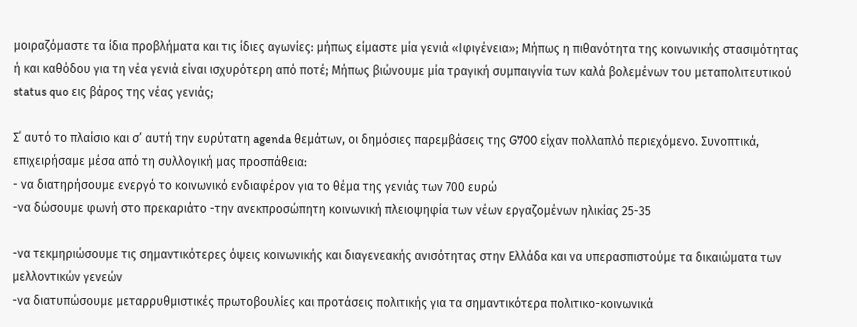μοιραζόμαστε τα ίδια προβλήματα και τις ίδιες αγωνίες: μήπως είμαστε μία γενιά «Ιφιγένεια»; Μήπως η πιθανότητα της κοινωνικής στασιμότητας ή και καθόδου για τη νέα γενιά είναι ισχυρότερη από ποτέ; Μήπως βιώνουμε μία τραγική συμπαιγνία των καλά βολεμένων του μεταπολιτευτικού status quo εις βάρος της νέας γενιάς;

Σ΄ αυτό το πλαίσιο και σ’ αυτή την ευρύτατη agenda θεμάτων, οι δημόσιες παρεμβάσεις της G700 είχαν πολλαπλό περιεχόμενο. Συνοπτικά, επιχειρήσαμε μέσα από τη συλλογική μας προσπάθεια:
- να διατηρήσουμε ενεργό το κοινωνικό ενδιαφέρον για το θέμα της γενιάς των 700 ευρώ
-να δώσουμε φωνή στο πρεκαριάτο -την ανεκπροσώπητη κοινωνική πλειοψηφία των νέων εργαζομένων ηλικίας 25-35

-να τεκμηριώσουμε τις σημαντικότερες όψεις κοινωνικής και διαγενεακής ανισότητας στην Ελλάδα και να υπερασπιστούμε τα δικαιώματα των μελλοντικών γενεών
-να διατυπώσουμε μεταρρυθμιστικές πρωτοβουλίες και προτάσεις πολιτικής για τα σημαντικότερα πολιτικο-κοινωνικά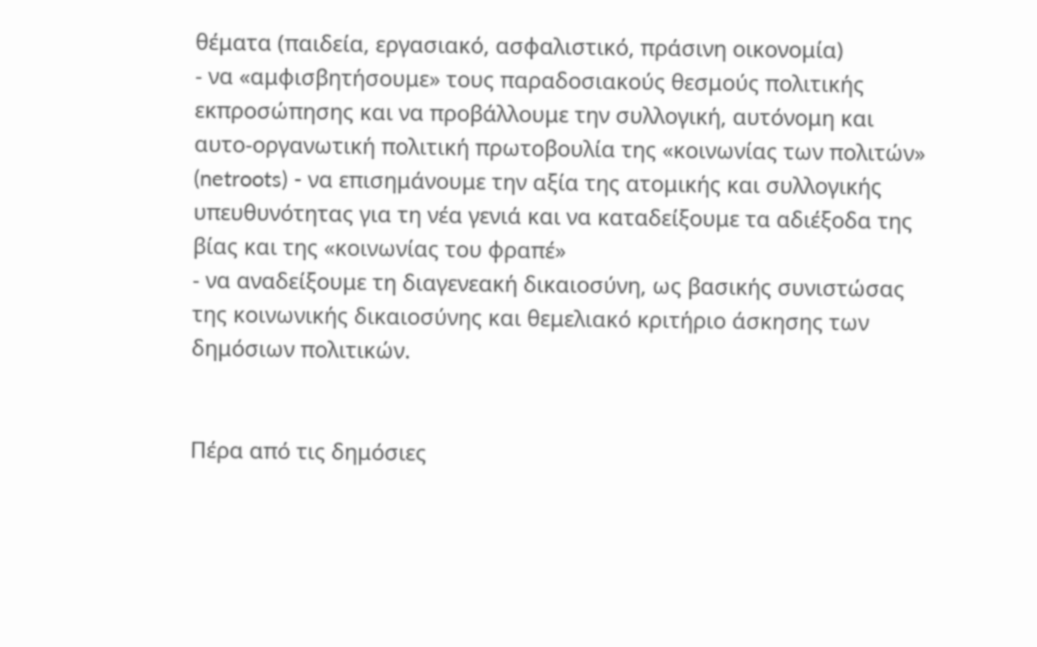θέματα (παιδεία, εργασιακό, ασφαλιστικό, πράσινη οικονομία)
- να «αμφισβητήσουμε» τους παραδοσιακούς θεσμούς πολιτικής εκπροσώπησης και να προβάλλουμε την συλλογική, αυτόνομη και αυτο-οργανωτική πολιτική πρωτοβουλία της «κοινωνίας των πολιτών» (netroots) - να επισημάνουμε την αξία της ατομικής και συλλογικής υπευθυνότητας για τη νέα γενιά και να καταδείξουμε τα αδιέξοδα της βίας και της «κοινωνίας του φραπέ»
- να αναδείξουμε τη διαγενεακή δικαιοσύνη, ως βασικής συνιστώσας της κοινωνικής δικαιοσύνης και θεμελιακό κριτήριο άσκησης των δημόσιων πολιτικών.


Πέρα από τις δημόσιες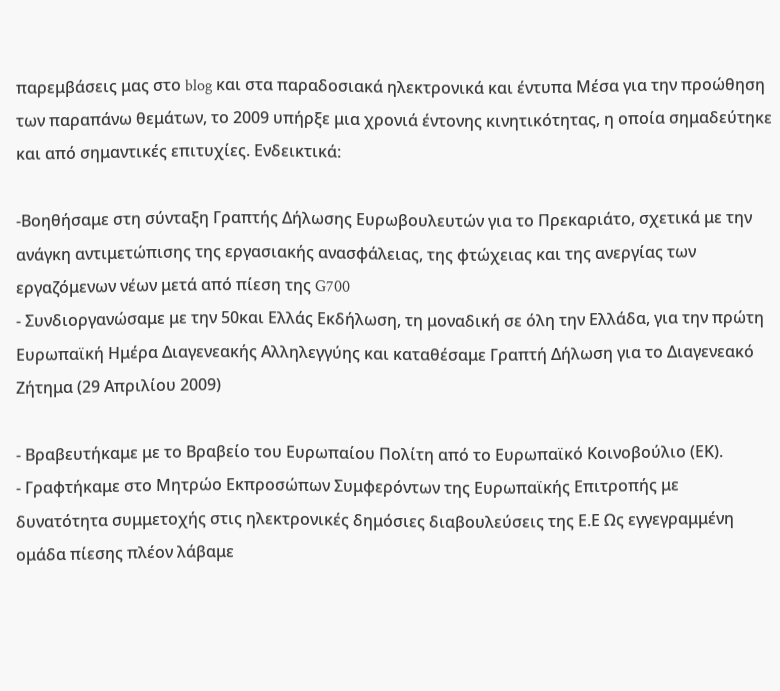παρεμβάσεις μας στο blog και στα παραδοσιακά ηλεκτρονικά και έντυπα Μέσα για την προώθηση των παραπάνω θεμάτων, το 2009 υπήρξε μια χρονιά έντονης κινητικότητας, η οποία σημαδεύτηκε και από σημαντικές επιτυχίες. Ενδεικτικά:

-Βοηθήσαμε στη σύνταξη Γραπτής Δήλωσης Ευρωβουλευτών για το Πρεκαριάτο, σχετικά με την ανάγκη αντιμετώπισης της εργασιακής ανασφάλειας, της φτώχειας και της ανεργίας των εργαζόμενων νέων μετά από πίεση της G700
- Συνδιοργανώσαμε με την 50και Ελλάς Εκδήλωση, τη μοναδική σε όλη την Ελλάδα, για την πρώτη Ευρωπαϊκή Ημέρα Διαγενεακής Αλληλεγγύης και καταθέσαμε Γραπτή Δήλωση για το Διαγενεακό Ζήτημα (29 Απριλίου 2009)

- Βραβευτήκαμε με το Βραβείο του Ευρωπαίου Πολίτη από το Ευρωπαϊκό Κοινοβούλιο (ΕΚ).
- Γραφτήκαμε στο Μητρώο Εκπροσώπων Συμφερόντων της Ευρωπαϊκής Επιτροπής με δυνατότητα συμμετοχής στις ηλεκτρονικές δημόσιες διαβουλεύσεις της Ε.Ε Ως εγγεγραμμένη ομάδα πίεσης πλέον λάβαμε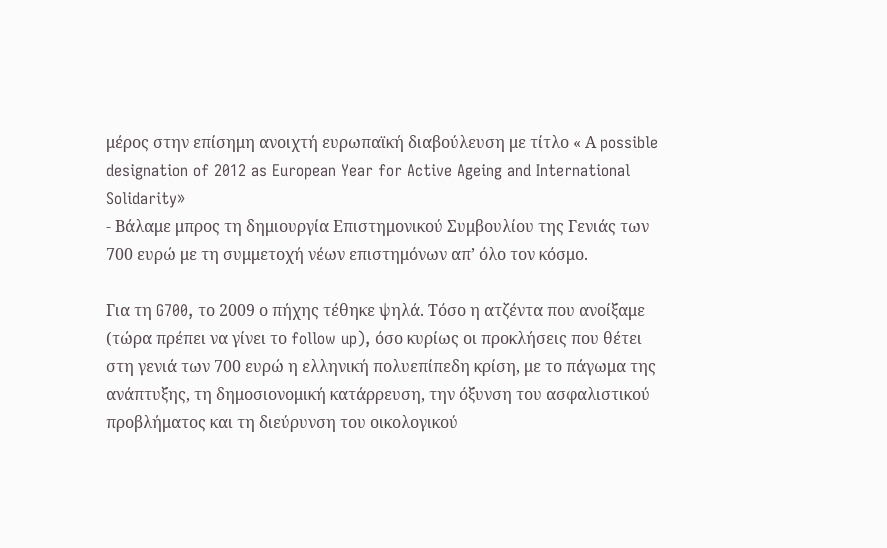μέρος στην επίσημη ανοιχτή ευρωπαϊκή διαβούλευση με τίτλο « Α possible designation of 2012 as European Year for Active Ageing and International Solidarity»
- Βάλαμε μπρος τη δημιουργία Επιστημονικού Συμβουλίου της Γενιάς των 700 ευρώ με τη συμμετοχή νέων επιστημόνων απ’ όλο τον κόσμο.

Για τη G700, το 2009 ο πήχης τέθηκε ψηλά. Τόσο η ατζέντα που ανοίξαμε (τώρα πρέπει να γίνει το follow up), όσο κυρίως οι προκλήσεις που θέτει στη γενιά των 700 ευρώ η ελληνική πολυεπίπεδη κρίση, με το πάγωμα της ανάπτυξης, τη δημοσιονομική κατάρρευση, την όξυνση του ασφαλιστικού προβλήματος και τη διεύρυνση του οικολογικού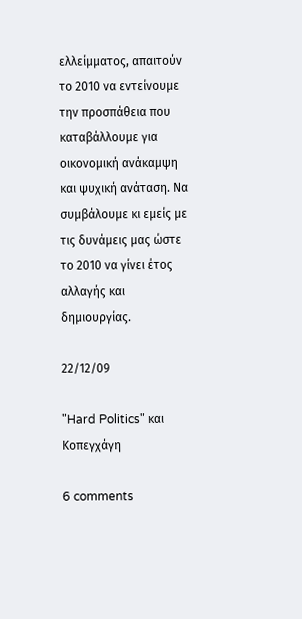ελλείμματος, απαιτούν τo 2010 να εντείνουμε την προσπάθεια που καταβάλλουμε για οικονομική ανάκαμψη και ψυχική ανάταση. Να συμβάλουμε κι εμείς με τις δυνάμεις μας ώστε το 2010 να γίνει έτος αλλαγής και δημιουργίας.

22/12/09

"Hard Politics" και Κοπεγχάγη

6 comments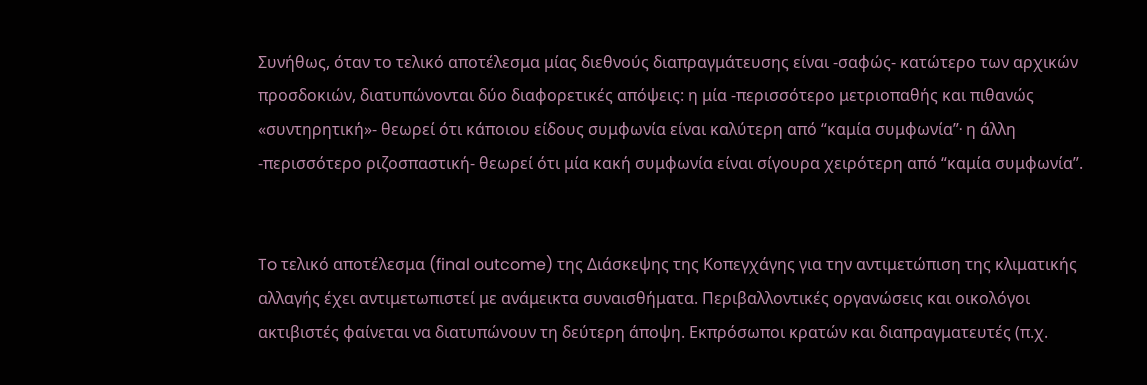Συνήθως, όταν το τελικό αποτέλεσμα μίας διεθνούς διαπραγμάτευσης είναι -σαφώς- κατώτερο των αρχικών προσδοκιών, διατυπώνονται δύο διαφορετικές απόψεις: η μία -περισσότερο μετριοπαθής και πιθανώς «συντηρητική»- θεωρεί ότι κάποιου είδους συμφωνία είναι καλύτερη από “καμία συμφωνία”∙ η άλλη -περισσότερο ριζοσπαστική- θεωρεί ότι μία κακή συμφωνία είναι σίγουρα χειρότερη από “καμία συμφωνία”.


To τελικό αποτέλεσμα (final outcome) της Διάσκεψης της Κοπεγχάγης για την αντιμετώπιση της κλιματικής αλλαγής έχει αντιμετωπιστεί με ανάμεικτα συναισθήματα. Περιβαλλοντικές οργανώσεις και οικολόγοι ακτιβιστές φαίνεται να διατυπώνουν τη δεύτερη άποψη. Εκπρόσωποι κρατών και διαπραγματευτές (π.χ.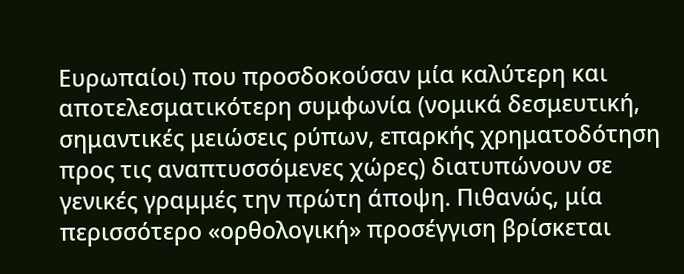Ευρωπαίοι) που προσδοκούσαν μία καλύτερη και αποτελεσματικότερη συμφωνία (νομικά δεσμευτική, σημαντικές μειώσεις ρύπων, επαρκής χρηματοδότηση προς τις αναπτυσσόμενες χώρες) διατυπώνουν σε γενικές γραμμές την πρώτη άποψη. Πιθανώς, μία περισσότερο «ορθολογική» προσέγγιση βρίσκεται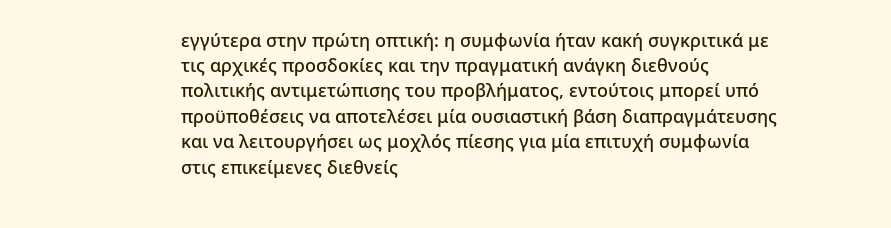εγγύτερα στην πρώτη οπτική: η συμφωνία ήταν κακή συγκριτικά με τις αρχικές προσδοκίες και την πραγματική ανάγκη διεθνούς πολιτικής αντιμετώπισης του προβλήματος, εντούτοις μπορεί υπό προϋποθέσεις να αποτελέσει μία ουσιαστική βάση διαπραγμάτευσης και να λειτουργήσει ως μοχλός πίεσης για μία επιτυχή συμφωνία στις επικείμενες διεθνείς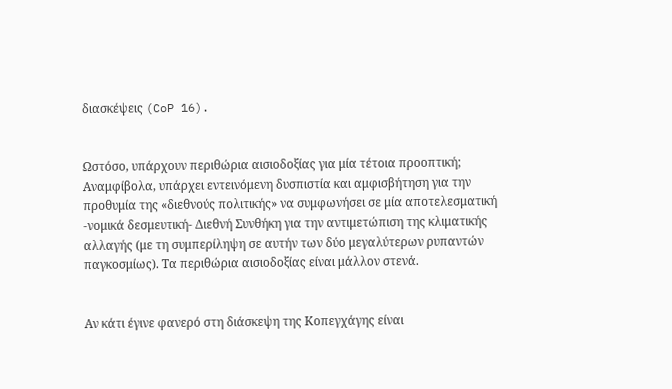διασκέψεις (CoP 16).


Ωστόσο, υπάρχουν περιθώρια αισιοδοξίας για μία τέτοια προοπτική; Αναμφίβολα, υπάρχει εντεινόμενη δυσπιστία και αμφισβήτηση για την προθυμία της «διεθνούς πολιτικής» να συμφωνήσει σε μία αποτελεσματική -νομικά δεσμευτική- Διεθνή Συνθήκη για την αντιμετώπιση της κλιματικής αλλαγής (με τη συμπερίληψη σε αυτήν των δύο μεγαλύτερων ρυπαντών παγκοσμίως). Τα περιθώρια αισιοδοξίας είναι μάλλον στενά.


Αν κάτι έγινε φανερό στη διάσκεψη της Κοπεγχάγης είναι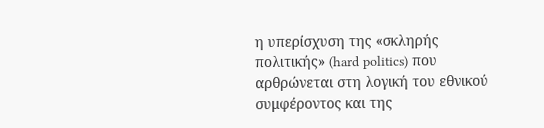η υπερίσχυση της «σκληρής πολιτικής» (hard politics) που αρθρώνεται στη λογική του εθνικού συμφέροντος και της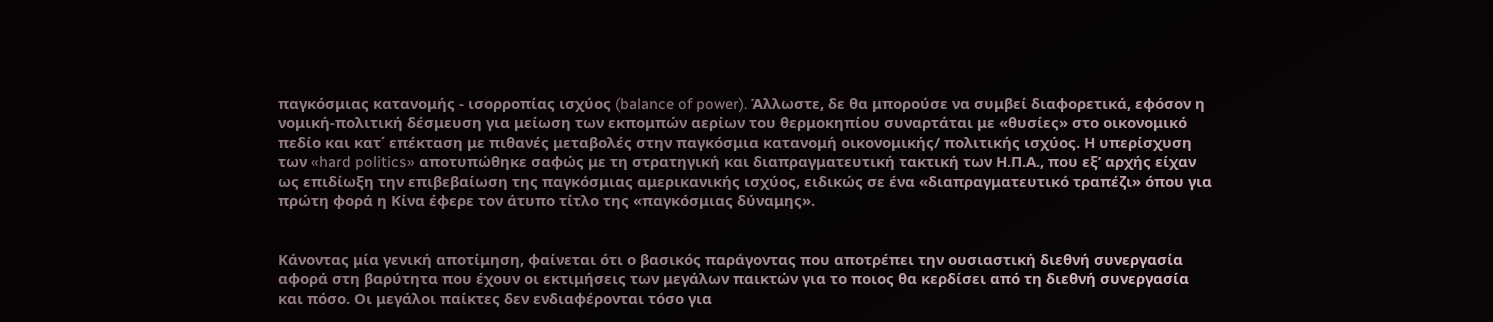παγκόσμιας κατανομής - ισορροπίας ισχύος (balance of power). Άλλωστε, δε θα μπορούσε να συμβεί διαφορετικά, εφόσον η νομική-πολιτική δέσμευση για μείωση των εκπομπών αερίων του θερμοκηπίου συναρτάται με «θυσίες» στο οικονομικό πεδίο και κατ΄ επέκταση με πιθανές μεταβολές στην παγκόσμια κατανομή οικονομικής/ πολιτικής ισχύος. Η υπερίσχυση των «hard politics» αποτυπώθηκε σαφώς με τη στρατηγική και διαπραγματευτική τακτική των Η.Π.Α., που εξ’ αρχής είχαν ως επιδίωξη την επιβεβαίωση της παγκόσμιας αμερικανικής ισχύος, ειδικώς σε ένα «διαπραγματευτικό τραπέζι» όπου για πρώτη φορά η Κίνα έφερε τον άτυπο τίτλο της «παγκόσμιας δύναμης».


Κάνοντας μία γενική αποτίμηση, φαίνεται ότι ο βασικός παράγοντας που αποτρέπει την ουσιαστική διεθνή συνεργασία αφορά στη βαρύτητα που έχουν οι εκτιμήσεις των μεγάλων παικτών για το ποιος θα κερδίσει από τη διεθνή συνεργασία και πόσο. Οι μεγάλοι παίκτες δεν ενδιαφέρονται τόσο για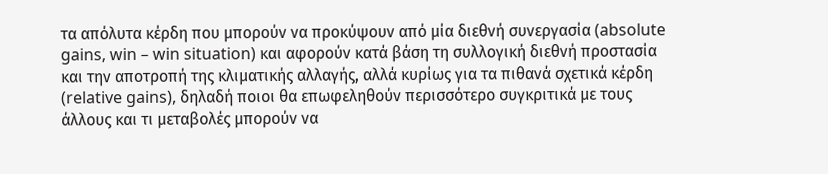τα απόλυτα κέρδη που μπορούν να προκύψουν από μία διεθνή συνεργασία (absolute gains, win – win situation) και αφορούν κατά βάση τη συλλογική διεθνή προστασία και την αποτροπή της κλιματικής αλλαγής, αλλά κυρίως για τα πιθανά σχετικά κέρδη (relative gains), δηλαδή ποιοι θα επωφεληθούν περισσότερο συγκριτικά με τους άλλους και τι μεταβολές μπορούν να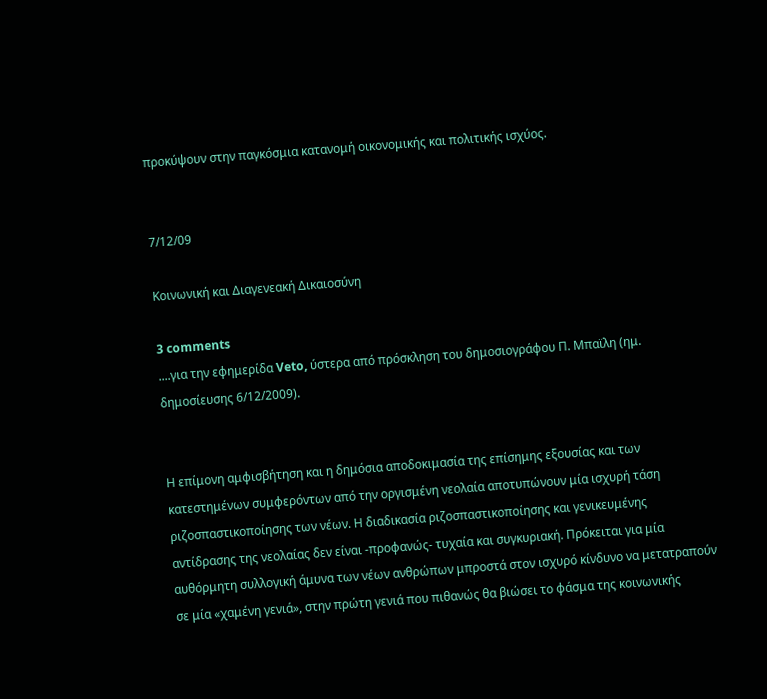προκύψουν στην παγκόσμια κατανομή οικονομικής και πολιτικής ισχύος.


7/12/09

Κοινωνική και Διαγενεακή Δικαιοσύνη

3 comments
....για την εφημερίδα Veto, ύστερα από πρόσκληση του δημοσιογράφου Π. Μπαϊλη (ημ. δημοσίευσης 6/12/2009).


Η επίμονη αμφισβήτηση και η δημόσια αποδοκιμασία της επίσημης εξουσίας και των κατεστημένων συμφερόντων από την οργισμένη νεολαία αποτυπώνουν μία ισχυρή τάση ριζοσπαστικοποίησης των νέων. Η διαδικασία ριζοσπαστικοποίησης και γενικευμένης αντίδρασης της νεολαίας δεν είναι -προφανώς- τυχαία και συγκυριακή. Πρόκειται για μία αυθόρμητη συλλογική άμυνα των νέων ανθρώπων μπροστά στον ισχυρό κίνδυνο να μετατραπούν σε μία «χαμένη γενιά», στην πρώτη γενιά που πιθανώς θα βιώσει το φάσμα της κοινωνικής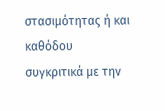στασιμότητας ή και καθόδου συγκριτικά με την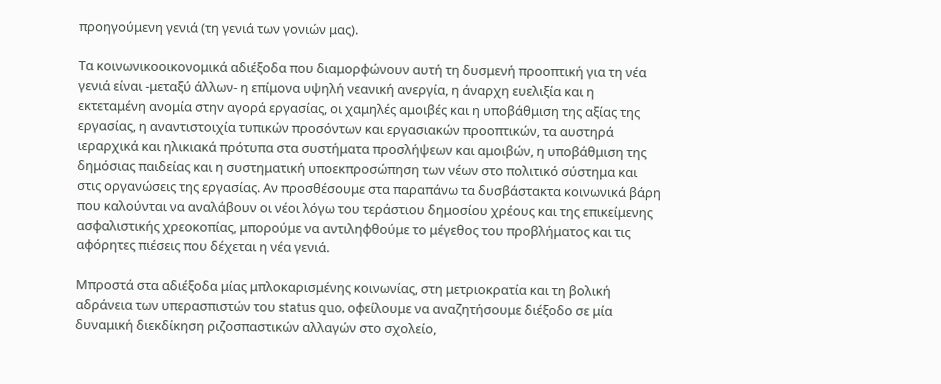προηγούμενη γενιά (τη γενιά των γονιών μας).

Τα κοινωνικοοικονομικά αδιέξοδα που διαμορφώνουν αυτή τη δυσμενή προοπτική για τη νέα γενιά είναι -μεταξύ άλλων- η επίμονα υψηλή νεανική ανεργία, η άναρχη ευελιξία και η εκτεταμένη ανομία στην αγορά εργασίας, οι χαμηλές αμοιβές και η υποβάθμιση της αξίας της εργασίας, η αναντιστοιχία τυπικών προσόντων και εργασιακών προοπτικών, τα αυστηρά ιεραρχικά και ηλικιακά πρότυπα στα συστήματα προσλήψεων και αμοιβών, η υποβάθμιση της δημόσιας παιδείας και η συστηματική υποεκπροσώπηση των νέων στο πολιτικό σύστημα και στις οργανώσεις της εργασίας. Αν προσθέσουμε στα παραπάνω τα δυσβάστακτα κοινωνικά βάρη που καλούνται να αναλάβουν οι νέοι λόγω του τεράστιου δημοσίου χρέους και της επικείμενης ασφαλιστικής χρεοκοπίας, μπορούμε να αντιληφθούμε το μέγεθος του προβλήματος και τις αφόρητες πιέσεις που δέχεται η νέα γενιά.

Μπροστά στα αδιέξοδα μίας μπλοκαρισμένης κοινωνίας, στη μετριοκρατία και τη βολική αδράνεια των υπερασπιστών του status quo, οφείλουμε να αναζητήσουμε διέξοδο σε μία δυναμική διεκδίκηση ριζοσπαστικών αλλαγών στο σχολείο,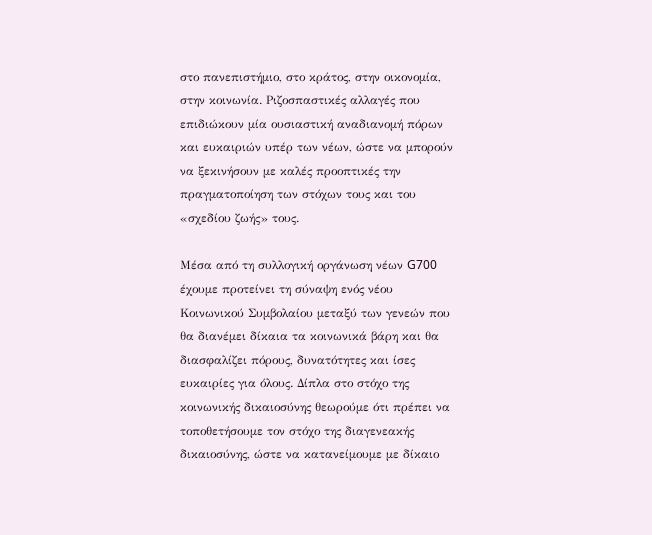στο πανεπιστήμιο, στο κράτος, στην οικονομία, στην κοινωνία. Ριζοσπαστικές αλλαγές που επιδιώκουν μία ουσιαστική αναδιανομή πόρων και ευκαιριών υπέρ των νέων, ώστε να μπορούν να ξεκινήσουν με καλές προοπτικές την πραγματοποίηση των στόχων τους και του «σχεδίου ζωής» τους.

Μέσα από τη συλλογική οργάνωση νέων G700 έχουμε προτείνει τη σύναψη ενός νέου Κοινωνικού Συμβολαίου μεταξύ των γενεών που θα διανέμει δίκαια τα κοινωνικά βάρη και θα διασφαλίζει πόρους, δυνατότητες και ίσες ευκαιρίες για όλους. Δίπλα στο στόχο της κοινωνικής δικαιοσύνης θεωρούμε ότι πρέπει να τοποθετήσουμε τον στόχο της διαγενεακής δικαιοσύνης, ώστε να κατανείμουμε με δίκαιο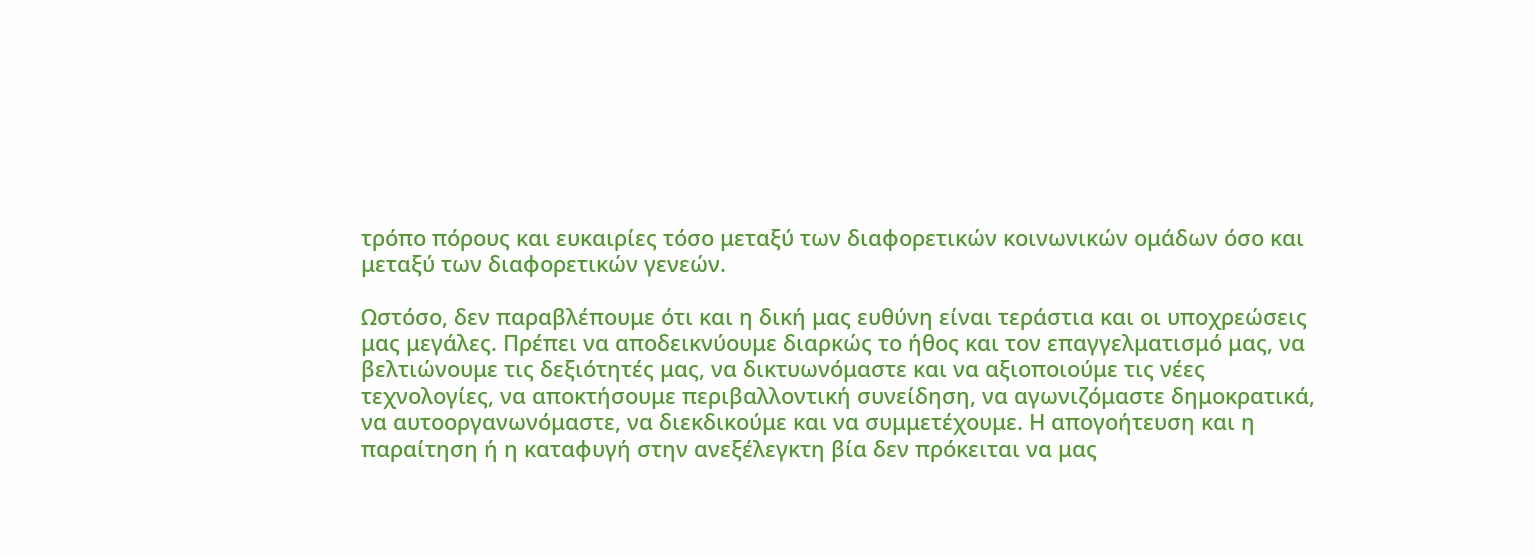τρόπο πόρους και ευκαιρίες τόσο μεταξύ των διαφορετικών κοινωνικών ομάδων όσο και μεταξύ των διαφορετικών γενεών.

Ωστόσο, δεν παραβλέπουμε ότι και η δική μας ευθύνη είναι τεράστια και οι υποχρεώσεις μας μεγάλες. Πρέπει να αποδεικνύουμε διαρκώς το ήθος και τον επαγγελματισμό μας, να βελτιώνουμε τις δεξιότητές μας, να δικτυωνόμαστε και να αξιοποιούμε τις νέες τεχνολογίες, να αποκτήσουμε περιβαλλοντική συνείδηση, να αγωνιζόμαστε δημοκρατικά, να αυτοοργανωνόμαστε, να διεκδικούμε και να συμμετέχουμε. Η απογοήτευση και η παραίτηση ή η καταφυγή στην ανεξέλεγκτη βία δεν πρόκειται να μας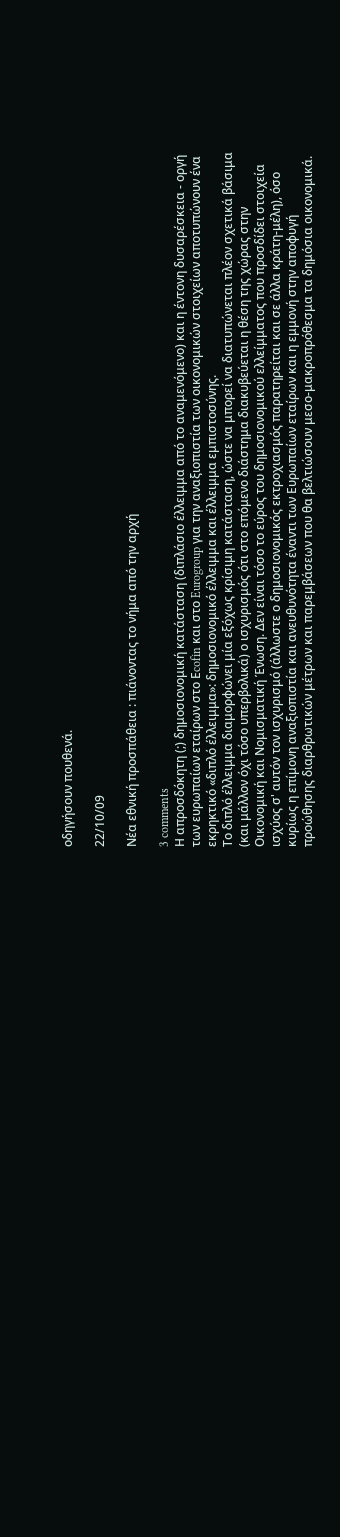οδηγήσουν πουθενά.

22/10/09

Νέα εθνική προσπάθεια : πιάνοντας το νήμα από την αρχή

3 comments
Η απροσδόκητη (;) δημοσιονομική κατάσταση (διπλάσιο έλλειμμα από το αναμενόμενο) και η έντονη δυσαρέσκεια - οργή των ευρωπαίων εταίρων στο Εcofin και στο Eurogroup για την αναξιοπιστία των οικονομικών στοιχείων αποτυπώνουν ένα εκρηκτικό «διπλό έλλειμμα»: δημοσιονομικό έλλειμμα και έλλειμμα εμπιστοσύνης.
Το διπλό έλλειμμα διαμορφώνει μία εξόχως κρίσιμη κατάσταση, ώστε να μπορεί να διατυπώνεται πλέον σχετικά βάσιμα (και μάλλον όχι τόσο υπερβολικά) ο ισχυρισμός ότι στο επόμενο διάστημα διακυβεύεται η θέση της χώρας στην Οικονομική και Νομισματική Ένωση. Δεν είναι τόσο το εύρος του δημοσιονομικού ελλείμματος που προσδίδει στοιχεία ισχύος σ' αυτόν τον ισχυρισμό (άλλωστε ο δημοσιονομικός εκτροχιασμός παρατηρείται και σε άλλα κράτη-μέλη), όσο κυρίως η επίμονη αναξιοπιστία και ανευθυνότητα έναντι των Ευρωπαίων εταίρων και η εμμονή στην αποφυγή προώθησης διαρθρωτικών μέτρων και παρεμβάσεων που θα βελτιώσουν μεσο-μακροπρόθεσμα τα δημόσια οικονομικά.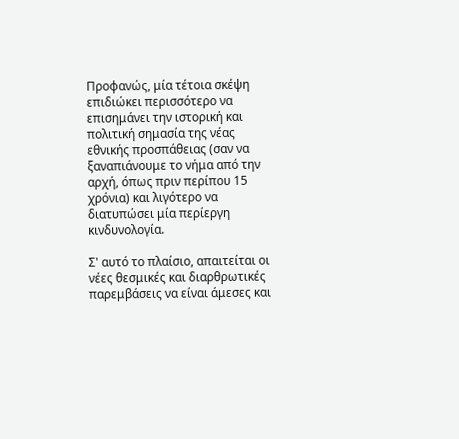Προφανώς, μία τέτοια σκέψη επιδιώκει περισσότερο να επισημάνει την ιστορική και πολιτική σημασία της νέας εθνικής προσπάθειας (σαν να ξαναπιάνουμε το νήμα από την αρχή, όπως πριν περίπου 15 χρόνια) και λιγότερο να διατυπώσει μία περίεργη κινδυνολογία.

Σ' αυτό το πλαίσιο, απαιτείται οι νέες θεσμικές και διαρθρωτικές παρεμβάσεις να είναι άμεσες και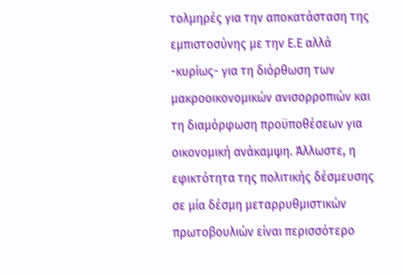τολμηρές για την αποκατάσταση της εμπιστοσύνης με την Ε.Ε αλλά -κυρίως- για τη διόρθωση των μακροοικονομικών ανισορροπιών και τη διαμόρφωση προϋποθέσεων για οικονομική ανάκαμψη. Άλλωστε, η εφικτότητα της πολιτικής δέσμευσης σε μία δέσμη μεταρρυθμιστικών πρωτοβουλιών είναι περισσότερο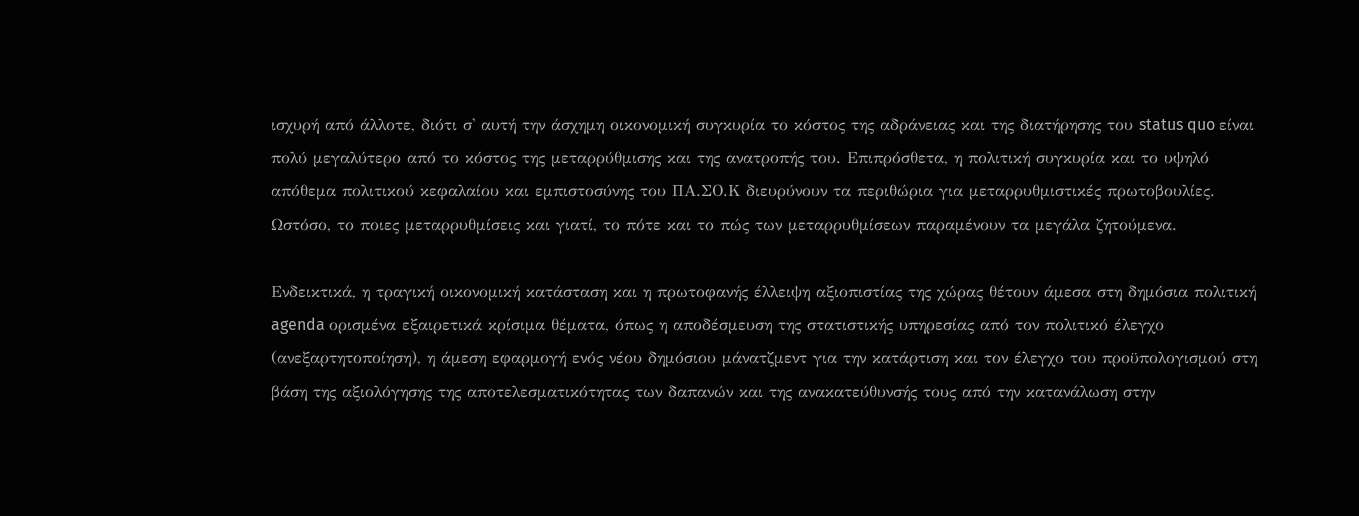ισχυρή από άλλοτε, διότι σ' αυτή την άσχημη οικονομική συγκυρία το κόστος της αδράνειας και της διατήρησης του status quo είναι πολύ μεγαλύτερο από το κόστος της μεταρρύθμισης και της ανατροπής του. Επιπρόσθετα, η πολιτική συγκυρία και το υψηλό απόθεμα πολιτικού κεφαλαίου και εμπιστοσύνης του ΠΑ.ΣΟ.Κ διευρύνουν τα περιθώρια για μεταρρυθμιστικές πρωτοβουλίες. Ωστόσο, το ποιες μεταρρυθμίσεις και γιατί, το πότε και το πώς των μεταρρυθμίσεων παραμένουν τα μεγάλα ζητούμενα.

Ενδεικτικά, η τραγική οικονομική κατάσταση και η πρωτοφανής έλλειψη αξιοπιστίας της χώρας θέτουν άμεσα στη δημόσια πολιτική agenda ορισμένα εξαιρετικά κρίσιμα θέματα, όπως η αποδέσμευση της στατιστικής υπηρεσίας από τον πολιτικό έλεγχο (ανεξαρτητοποίηση), η άμεση εφαρμογή ενός νέου δημόσιου μάνατζμεντ για την κατάρτιση και τον έλεγχο του προϋπολογισμού στη βάση της αξιολόγησης της αποτελεσματικότητας των δαπανών και της ανακατεύθυνσής τους από την κατανάλωση στην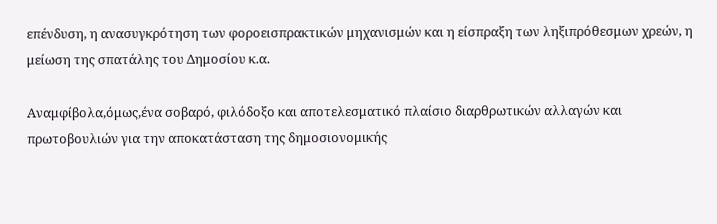επένδυση, η ανασυγκρότηση των φοροεισπρακτικών μηχανισμών και η είσπραξη των ληξιπρόθεσμων χρεών, η μείωση της σπατάλης του Δημοσίου κ.α.

Αναμφίβολα,όμως,ένα σοβαρό, φιλόδοξο και αποτελεσματικό πλαίσιο διαρθρωτικών αλλαγών και πρωτοβουλιών για την αποκατάσταση της δημοσιονομικής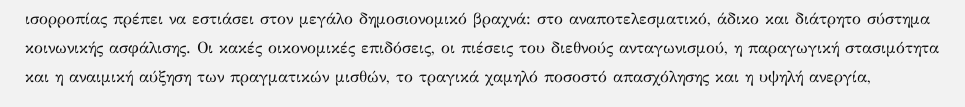ισορροπίας πρέπει να εστιάσει στον μεγάλο δημοσιονομικό βραχνά: στο αναποτελεσματικό, άδικο και διάτρητο σύστημα κοινωνικής ασφάλισης. Οι κακές οικονομικές επιδόσεις, οι πιέσεις του διεθνούς ανταγωνισμού, η παραγωγική στασιμότητα και η αναιμική αύξηση των πραγματικών μισθών, το τραγικά χαμηλό ποσοστό απασχόλησης και η υψηλή ανεργία,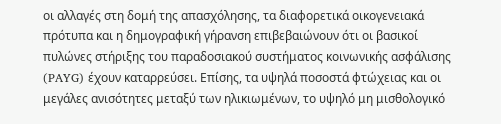οι αλλαγές στη δομή της απασχόλησης, τα διαφορετικά οικογενειακά πρότυπα και η δημογραφική γήρανση επιβεβαιώνουν ότι οι βασικοί πυλώνες στήριξης του παραδοσιακού συστήματος κοινωνικής ασφάλισης (PAYG) έχουν καταρρεύσει. Επίσης, τα υψηλά ποσοστά φτώχειας και οι μεγάλες ανισότητες μεταξύ των ηλικιωμένων, το υψηλό μη μισθολογικό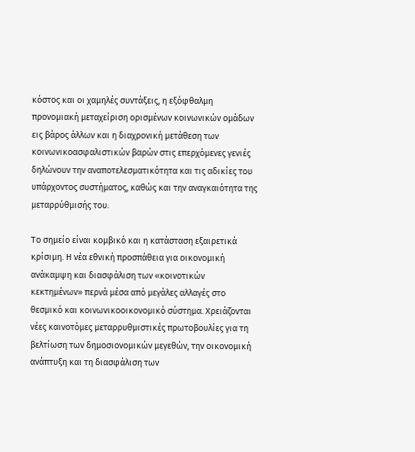κόστος και οι χαμηλές συντάξεις, η εξόφθαλμη προνομιακή μεταχείριση ορισμένων κοινωνικών ομάδων εις βάρος άλλων και η διαχρονική μετάθεση των κοινωνικοασφαλιστικών βαρών στις επερχόμενες γενιές δηλώνουν την αναποτελεσματικότητα και τις αδικίες του υπάρχοντος συστήματος, καθώς και την αναγκαιότητα της μεταρρύθμισής του.

Το σημείο είναι κομβικό και η κατάσταση εξαιρετικά κρίσιμη. Η νέα εθνική προσπάθεια για οικονομική ανάκαμψη και διασφάλιση των «κοινοτικών κεκτημένων» περνά μέσα από μεγάλες αλλαγές στο θεσμικό και κοινωνικοοικονομικό σύστημα. Χρειάζονται νέες καινοτόμες μεταρρυθμιστικές πρωτοβουλίες για τη βελτίωση των δημοσιονομικών μεγεθών, την οικονομική ανάπτυξη και τη διασφάλιση των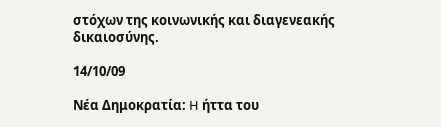στόχων της κοινωνικής και διαγενεακής δικαιοσύνης.

14/10/09

Νέα Δημοκρατία: H ήττα του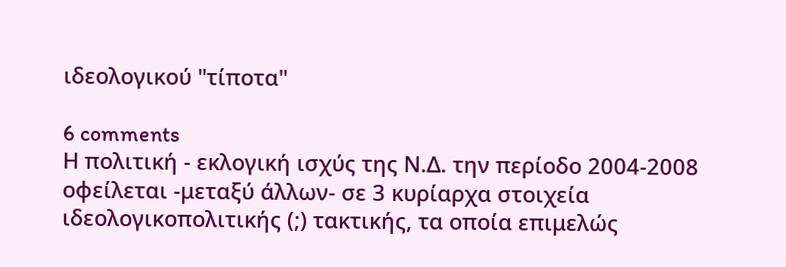ιδεολογικού "τίποτα"

6 comments
Η πολιτική - εκλογική ισχύς της Ν.Δ. την περίοδο 2004-2008 οφείλεται -μεταξύ άλλων- σε 3 κυρίαρχα στοιχεία ιδεολογικοπολιτικής (;) τακτικής, τα οποία επιμελώς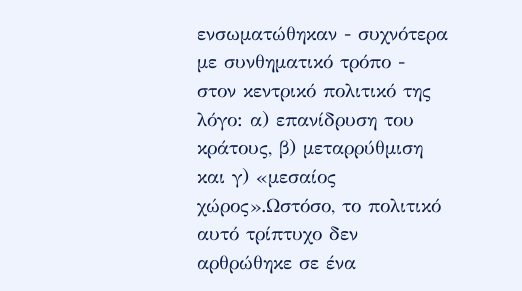ενσωματώθηκαν - συχνότερα με συνθηματικό τρόπο - στον κεντρικό πολιτικό της λόγο: α) επανίδρυση του κράτους, β) μεταρρύθμιση και γ) «μεσαίος χώρος».Ωστόσο, το πολιτικό αυτό τρίπτυχο δεν αρθρώθηκε σε ένα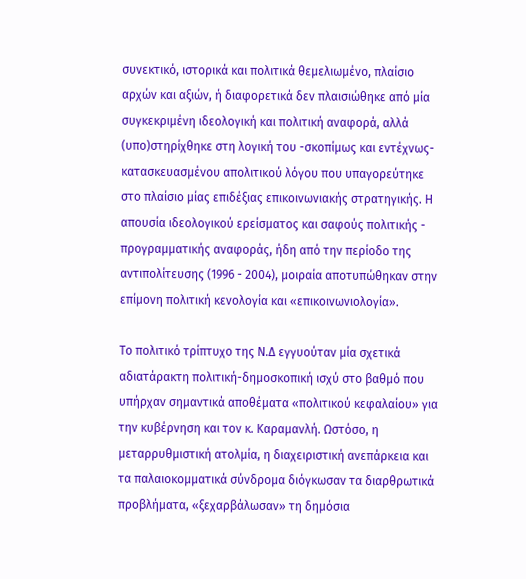συνεκτικό, ιστορικά και πολιτικά θεμελιωμένο, πλαίσιο αρχών και αξιών, ή διαφορετικά δεν πλαισιώθηκε από μία συγκεκριμένη ιδεολογική και πολιτική αναφορά, αλλά (υπο)στηρίχθηκε στη λογική του -σκοπίμως και εντέχνως- κατασκευασμένου απολιτικού λόγου που υπαγορεύτηκε στο πλαίσιο μίας επιδέξιας επικοινωνιακής στρατηγικής. Η απουσία ιδεολογικού ερείσματος και σαφούς πολιτικής - προγραμματικής αναφοράς, ήδη από την περίοδο της αντιπολίτευσης (1996 - 2004), μοιραία αποτυπώθηκαν στην επίμονη πολιτική κενολογία και «επικοινωνιολογία».

Το πολιτικό τρίπτυχο της Ν.Δ εγγυούταν μία σχετικά αδιατάρακτη πολιτική-δημοσκοπική ισχύ στο βαθμό που υπήρχαν σημαντικά αποθέματα «πολιτικού κεφαλαίου» για την κυβέρνηση και τον κ. Καραμανλή. Ωστόσο, η μεταρρυθμιστική ατολμία, η διαχειριστική ανεπάρκεια και τα παλαιοκομματικά σύνδρομα διόγκωσαν τα διαρθρωτικά προβλήματα, «ξεχαρβάλωσαν» τη δημόσια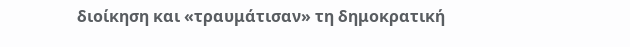διοίκηση και «τραυμάτισαν» τη δημοκρατική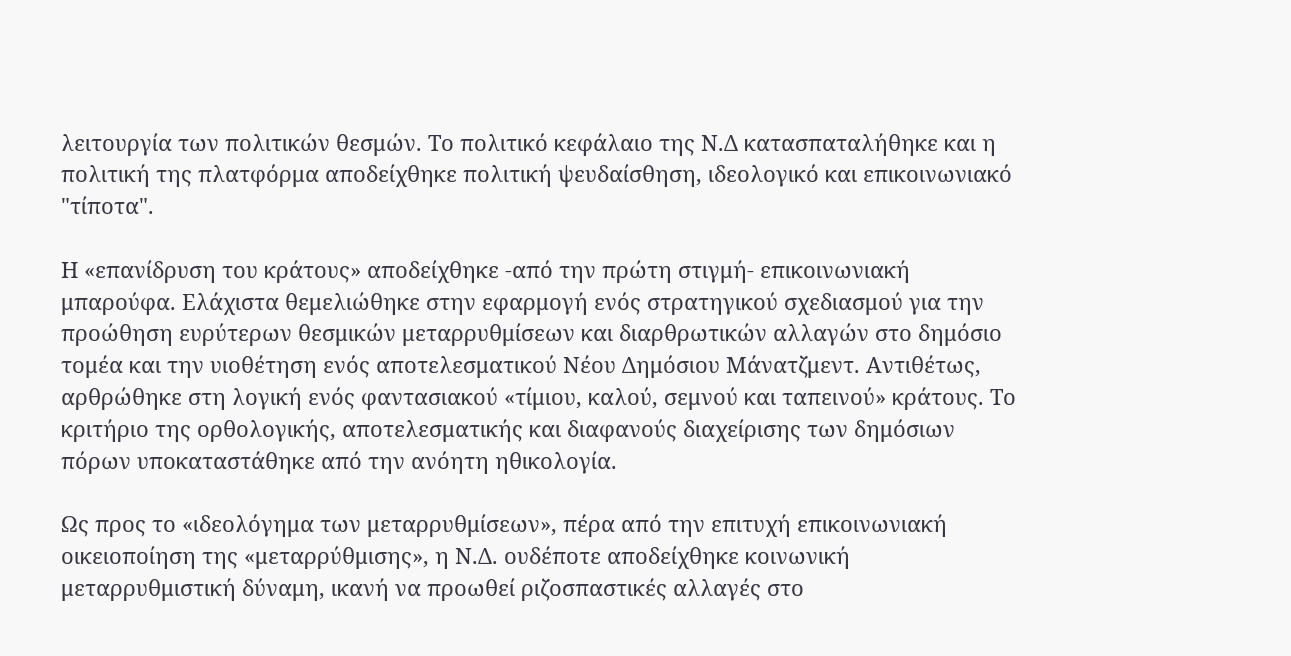λειτουργία των πολιτικών θεσμών. Το πολιτικό κεφάλαιο της Ν.Δ κατασπαταλήθηκε και η πολιτική της πλατφόρμα αποδείχθηκε πολιτική ψευδαίσθηση, ιδεολογικό και επικοινωνιακό "τίποτα".

Η «επανίδρυση του κράτους» αποδείχθηκε -από την πρώτη στιγμή- επικοινωνιακή μπαρούφα. Ελάχιστα θεμελιώθηκε στην εφαρμογή ενός στρατηγικού σχεδιασμού για την προώθηση ευρύτερων θεσμικών μεταρρυθμίσεων και διαρθρωτικών αλλαγών στο δημόσιο τομέα και την υιοθέτηση ενός αποτελεσματικού Νέου Δημόσιου Μάνατζμεντ. Αντιθέτως, αρθρώθηκε στη λογική ενός φαντασιακού «τίμιου, καλού, σεμνού και ταπεινού» κράτους. Το κριτήριο της ορθολογικής, αποτελεσματικής και διαφανούς διαχείρισης των δημόσιων πόρων υποκαταστάθηκε από την ανόητη ηθικολογία.

Ως προς το «ιδεολόγημα των μεταρρυθμίσεων», πέρα από την επιτυχή επικοινωνιακή οικειοποίηση της «μεταρρύθμισης», η Ν.Δ. ουδέποτε αποδείχθηκε κοινωνική μεταρρυθμιστική δύναμη, ικανή να προωθεί ριζοσπαστικές αλλαγές στο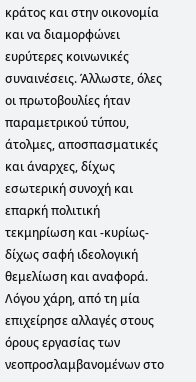κράτος και στην οικονομία και να διαμορφώνει ευρύτερες κοινωνικές συναινέσεις. Άλλωστε, όλες οι πρωτοβουλίες ήταν παραμετρικού τύπου, άτολμες, αποσπασματικές και άναρχες, δίχως εσωτερική συνοχή και επαρκή πολιτική τεκμηρίωση και -κυρίως- δίχως σαφή ιδεολογική θεμελίωση και αναφορά. Λόγου χάρη, από τη μία επιχείρησε αλλαγές στους όρους εργασίας των νεοπροσλαμβανομένων στο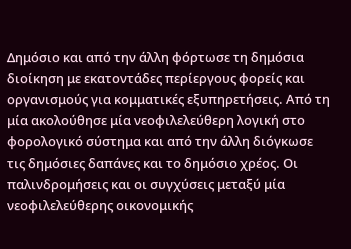Δημόσιο και από την άλλη φόρτωσε τη δημόσια διοίκηση με εκατοντάδες περίεργους φορείς και οργανισμούς για κομματικές εξυπηρετήσεις. Από τη μία ακολούθησε μία νεοφιλελεύθερη λογική στο φορολογικό σύστημα και από την άλλη διόγκωσε τις δημόσιες δαπάνες και το δημόσιο χρέος. Οι παλινδρομήσεις και οι συγχύσεις μεταξύ μία νεοφιλελεύθερης οικονομικής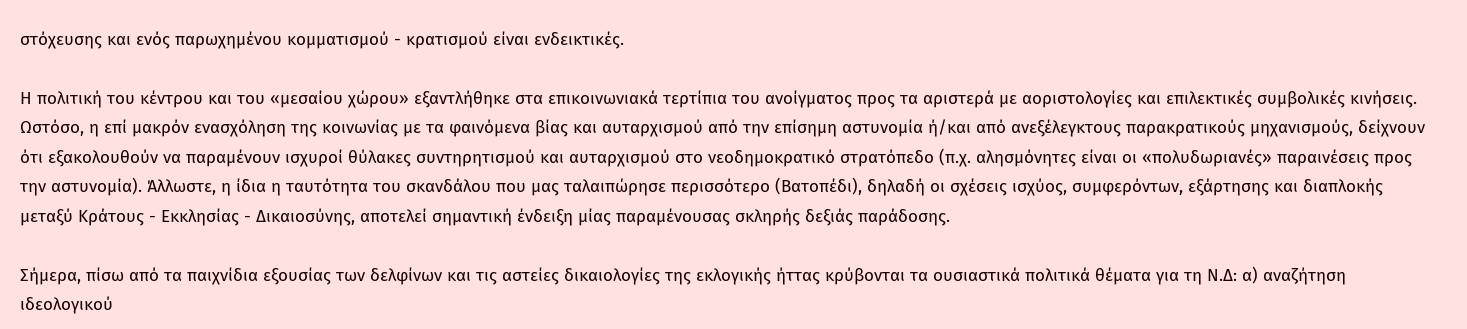στόχευσης και ενός παρωχημένου κομματισμού - κρατισμού είναι ενδεικτικές.

Η πολιτική του κέντρου και του «μεσαίου χώρου» εξαντλήθηκε στα επικοινωνιακά τερτίπια του ανοίγματος προς τα αριστερά με αοριστολογίες και επιλεκτικές συμβολικές κινήσεις. Ωστόσο, η επί μακρόν ενασχόληση της κοινωνίας με τα φαινόμενα βίας και αυταρχισμού από την επίσημη αστυνομία ή/και από ανεξέλεγκτους παρακρατικούς μηχανισμούς, δείχνουν ότι εξακολουθούν να παραμένουν ισχυροί θύλακες συντηρητισμού και αυταρχισμού στο νεοδημοκρατικό στρατόπεδο (π.χ. αλησμόνητες είναι οι «πολυδωριανές» παραινέσεις προς την αστυνομία). Άλλωστε, η ίδια η ταυτότητα του σκανδάλου που μας ταλαιπώρησε περισσότερο (Βατοπέδι), δηλαδή οι σχέσεις ισχύος, συμφερόντων, εξάρτησης και διαπλοκής μεταξύ Κράτους - Εκκλησίας - Δικαιοσύνης, αποτελεί σημαντική ένδειξη μίας παραμένουσας σκληρής δεξιάς παράδοσης.

Σήμερα, πίσω από τα παιχνίδια εξουσίας των δελφίνων και τις αστείες δικαιολογίες της εκλογικής ήττας κρύβονται τα ουσιαστικά πολιτικά θέματα για τη Ν.Δ: α) αναζήτηση ιδεολογικού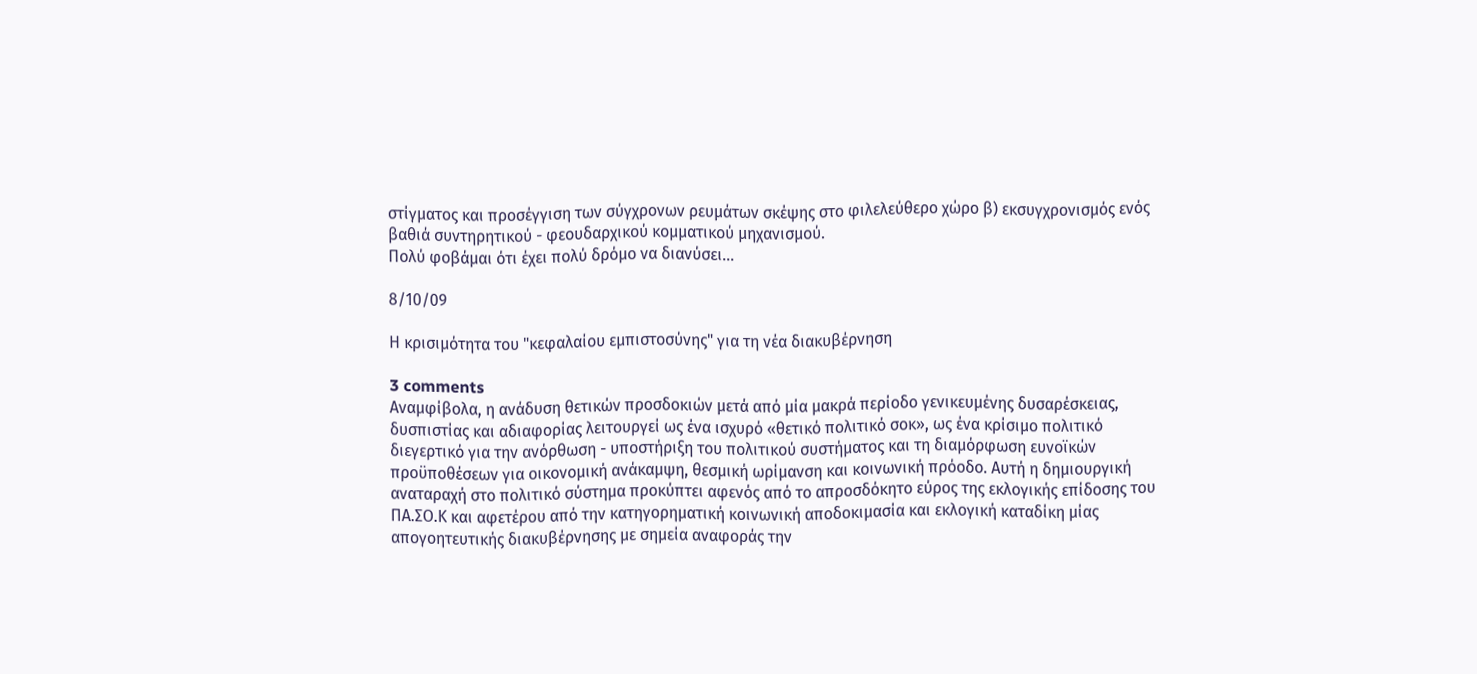στίγματος και προσέγγιση των σύγχρονων ρευμάτων σκέψης στο φιλελεύθερο χώρο β) εκσυγχρονισμός ενός βαθιά συντηρητικού - φεουδαρχικού κομματικού μηχανισμού.
Πολύ φοβάμαι ότι έχει πολύ δρόμο να διανύσει…

8/10/09

Η κρισιμότητα του "κεφαλαίου εμπιστοσύνης" για τη νέα διακυβέρνηση

3 comments
Αναμφίβολα, η ανάδυση θετικών προσδοκιών μετά από μία μακρά περίοδο γενικευμένης δυσαρέσκειας, δυσπιστίας και αδιαφορίας λειτουργεί ως ένα ισχυρό «θετικό πολιτικό σοκ», ως ένα κρίσιμο πολιτικό διεγερτικό για την ανόρθωση - υποστήριξη του πολιτικού συστήματος και τη διαμόρφωση ευνοϊκών προϋποθέσεων για οικονομική ανάκαμψη, θεσμική ωρίμανση και κοινωνική πρόοδο. Αυτή η δημιουργική αναταραχή στο πολιτικό σύστημα προκύπτει αφενός από το απροσδόκητο εύρος της εκλογικής επίδοσης του ΠΑ.ΣΟ.Κ και αφετέρου από την κατηγορηματική κοινωνική αποδοκιμασία και εκλογική καταδίκη μίας απογοητευτικής διακυβέρνησης με σημεία αναφοράς την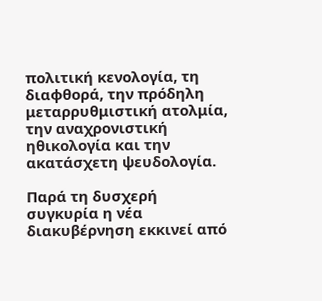πολιτική κενολογία, τη διαφθορά, την πρόδηλη μεταρρυθμιστική ατολμία, την αναχρονιστική ηθικολογία και την ακατάσχετη ψευδολογία.

Παρά τη δυσχερή συγκυρία η νέα διακυβέρνηση εκκινεί από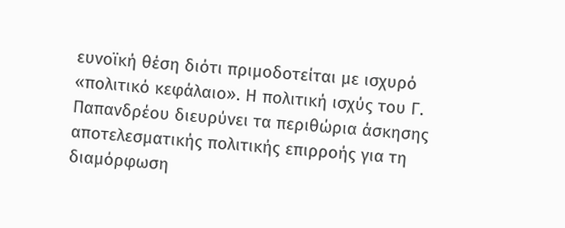ευνοϊκή θέση διότι πριμοδοτείται με ισχυρό «πολιτικό κεφάλαιο». Η πολιτική ισχύς του Γ. Παπανδρέου διευρύνει τα περιθώρια άσκησης αποτελεσματικής πολιτικής επιρροής για τη διαμόρφωση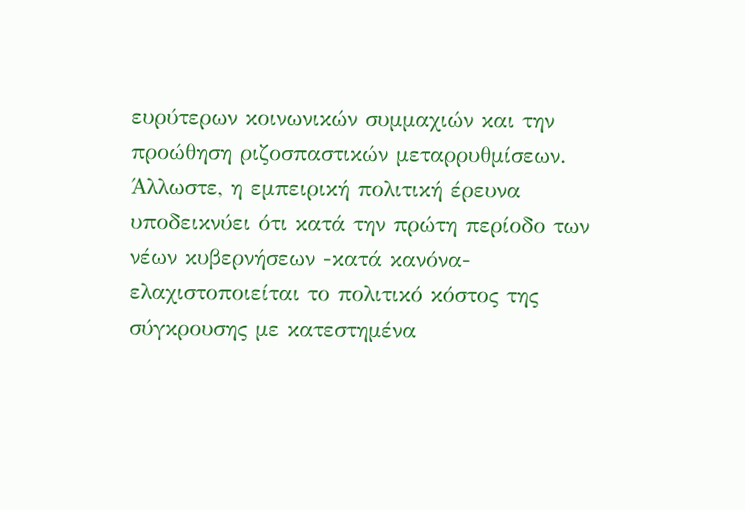ευρύτερων κοινωνικών συμμαχιών και την προώθηση ριζοσπαστικών μεταρρυθμίσεων. Άλλωστε, η εμπειρική πολιτική έρευνα υποδεικνύει ότι κατά την πρώτη περίοδο των νέων κυβερνήσεων -κατά κανόνα- ελαχιστοποιείται το πολιτικό κόστος της σύγκρουσης με κατεστημένα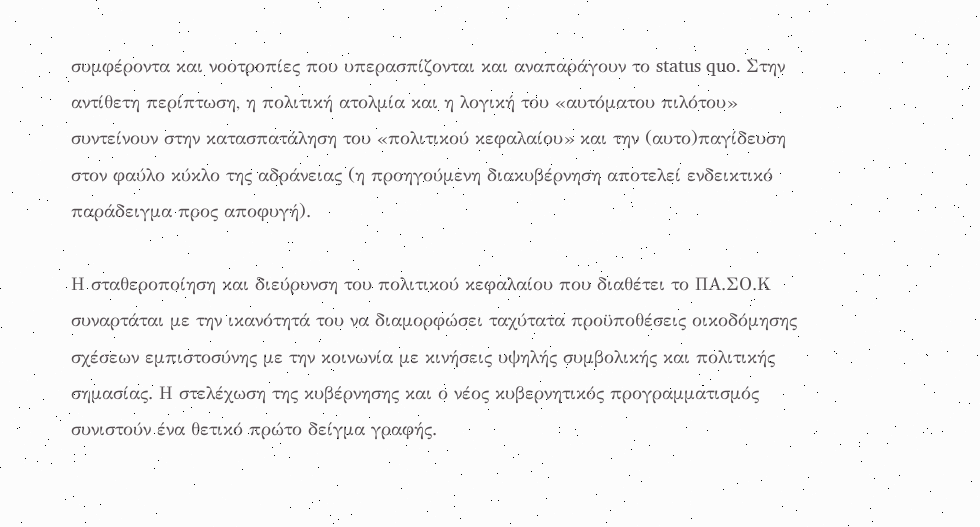συμφέροντα και νοοτροπίες που υπερασπίζονται και αναπαράγουν το status quo. Στην αντίθετη περίπτωση, η πολιτική ατολμία και η λογική του «αυτόματου πιλότου» συντείνουν στην κατασπατάληση του «πολιτικού κεφαλαίου» και την (αυτο)παγίδευση στον φαύλο κύκλο της αδράνειας (η προηγούμενη διακυβέρνηση αποτελεί ενδεικτικό παράδειγμα προς αποφυγή).

Η σταθεροποίηση και διεύρυνση του πολιτικού κεφαλαίου που διαθέτει το ΠΑ.ΣΟ.Κ συναρτάται με την ικανότητά του να διαμορφώσει ταχύτατα προϋποθέσεις οικοδόμησης σχέσεων εμπιστοσύνης με την κοινωνία με κινήσεις υψηλής συμβολικής και πολιτικής σημασίας. Η στελέχωση της κυβέρνησης και ο νέος κυβερνητικός προγραμματισμός συνιστούν ένα θετικό πρώτο δείγμα γραφής.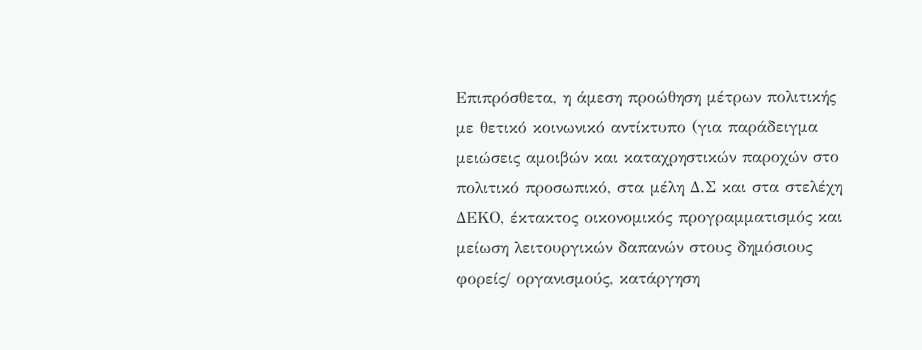Επιπρόσθετα, η άμεση προώθηση μέτρων πολιτικής με θετικό κοινωνικό αντίκτυπο (για παράδειγμα μειώσεις αμοιβών και καταχρηστικών παροχών στο πολιτικό προσωπικό, στα μέλη Δ.Σ και στα στελέχη ΔΕΚΟ, έκτακτος οικονομικός προγραμματισμός και μείωση λειτουργικών δαπανών στους δημόσιους φορείς/ οργανισμούς, κατάργηση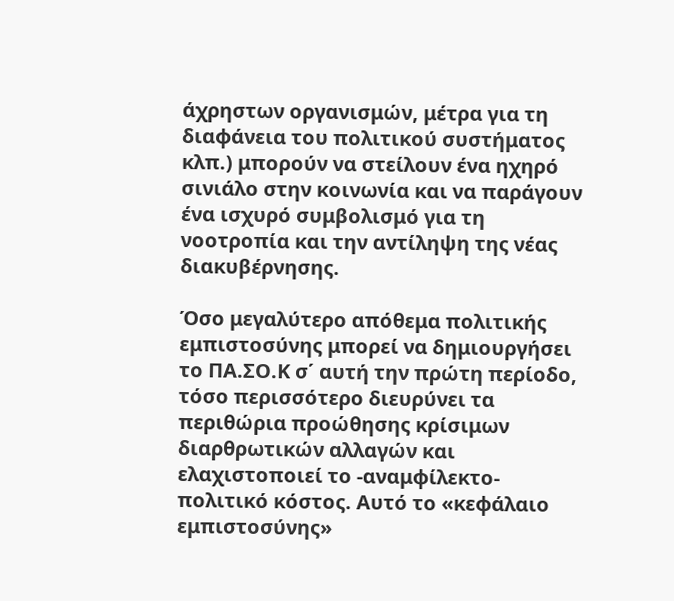άχρηστων οργανισμών, μέτρα για τη διαφάνεια του πολιτικού συστήματος κλπ.) μπορούν να στείλουν ένα ηχηρό σινιάλο στην κοινωνία και να παράγουν ένα ισχυρό συμβολισμό για τη νοοτροπία και την αντίληψη της νέας διακυβέρνησης.

Όσο μεγαλύτερο απόθεμα πολιτικής εμπιστοσύνης μπορεί να δημιουργήσει το ΠΑ.ΣΟ.Κ σ΄ αυτή την πρώτη περίοδο, τόσο περισσότερο διευρύνει τα περιθώρια προώθησης κρίσιμων διαρθρωτικών αλλαγών και ελαχιστοποιεί το -αναμφίλεκτο- πολιτικό κόστος. Αυτό το «κεφάλαιο εμπιστοσύνης»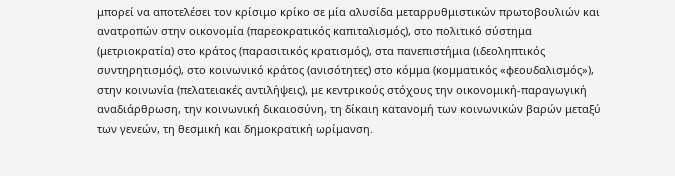μπορεί να αποτελέσει τον κρίσιμο κρίκο σε μία αλυσίδα μεταρρυθμιστικών πρωτοβουλιών και ανατροπών στην οικονομία (παρεοκρατικός καπιταλισμός), στο πολιτικό σύστημα (μετριοκρατία) στο κράτος (παρασιτικός κρατισμός), στα πανεπιστήμια (ιδεοληπτικός συντηρητισμός), στο κοινωνικό κράτος (ανισότητες) στο κόμμα (κομματικός «φεουδαλισμός»), στην κοινωνία (πελατειακές αντιλήψεις), με κεντρικούς στόχους την οικονομική-παραγωγική αναδιάρθρωση, την κοινωνική δικαιοσύνη, τη δίκαιη κατανομή των κοινωνικών βαρών μεταξύ των γενεών, τη θεσμική και δημοκρατική ωρίμανση.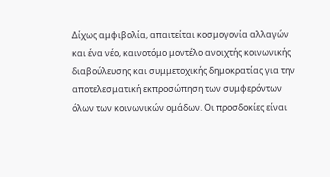Δίχως αμφιβολία, απαιτείται κοσμογονία αλλαγών και ένα νέο, καινοτόμο μοντέλο ανοιχτής κοινωνικής διαβούλευσης και συμμετοχικής δημοκρατίας για την αποτελεσματική εκπροσώπηση των συμφερόντων όλων των κοινωνικών ομάδων. Οι προσδοκίες είναι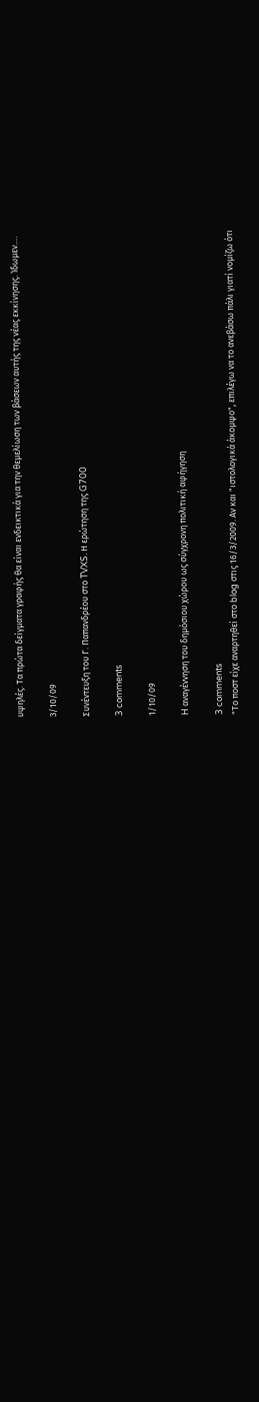υψηλές. Τα πρώτα δείγματα γραφής θα είναι ενδεικτικά για την θεμελίωση των βάσεων αυτής της νέας εκκίνησης. Ίδωμεν….

3/10/09

Συνέντευξη του Γ. Παπανδρέου στο TVXS. Η ερώτηση της G700

3 comments

1/10/09

H αναγέννηση του δημόσιου χώρου ως σύγχρονη πολιτική αφήγηση

3 comments
"Το ποστ είχε αναρτηθεί στο blog στις 16/3/2009. Αν και "ιστολογικά άκομψο", επιλέγω να το ανεβάσω πάλι γιατί νομίζω ότι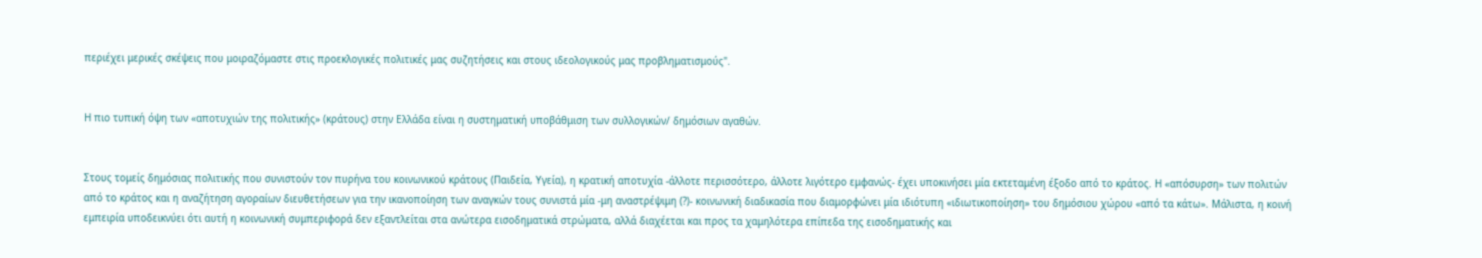περιέχει μερικές σκέψεις που μοιραζόμαστε στις προεκλογικές πολιτικές μας συζητήσεις και στους ιδεολογικούς μας προβληματισμούς".


Η πιο τυπική όψη των «αποτυχιών της πολιτικής» (κράτους) στην Ελλάδα είναι η συστηματική υποβάθμιση των συλλογικών/ δημόσιων αγαθών.


Στους τομείς δημόσιας πολιτικής που συνιστούν τον πυρήνα του κοινωνικού κράτους (Παιδεία, Υγεία), η κρατική αποτυχία -άλλοτε περισσότερο, άλλοτε λιγότερο εμφανώς- έχει υποκινήσει μία εκτεταμένη έξοδο από το κράτος. Η «απόσυρση» των πολιτών από το κράτος και η αναζήτηση αγοραίων διευθετήσεων για την ικανοποίηση των αναγκών τους συνιστά μία -μη αναστρέψιμη (?)- κοινωνική διαδικασία που διαμορφώνει μία ιδιότυπη «ιδιωτικοποίηση» του δημόσιου χώρου «από τα κάτω». Μάλιστα, η κοινή εμπειρία υποδεικνύει ότι αυτή η κοινωνική συμπεριφορά δεν εξαντλείται στα ανώτερα εισοδηματικά στρώματα, αλλά διαχέεται και προς τα χαμηλότερα επίπεδα της εισοδηματικής και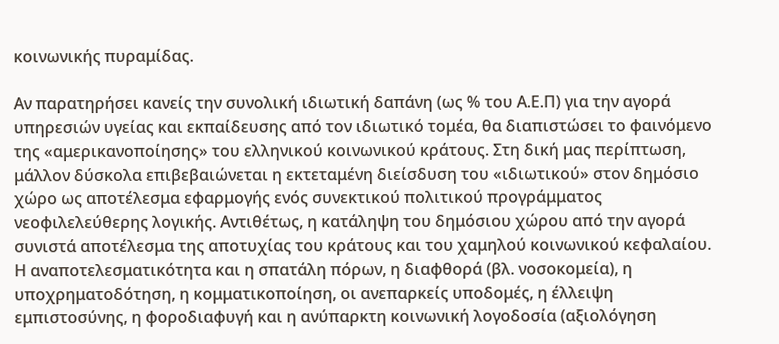κοινωνικής πυραμίδας.

Αν παρατηρήσει κανείς την συνολική ιδιωτική δαπάνη (ως % του Α.Ε.Π) για την αγορά υπηρεσιών υγείας και εκπαίδευσης από τον ιδιωτικό τομέα, θα διαπιστώσει το φαινόμενο της «αμερικανοποίησης» του ελληνικού κοινωνικού κράτους. Στη δική μας περίπτωση, μάλλον δύσκολα επιβεβαιώνεται η εκτεταμένη διείσδυση του «ιδιωτικού» στον δημόσιο χώρο ως αποτέλεσμα εφαρμογής ενός συνεκτικού πολιτικού προγράμματος νεοφιλελεύθερης λογικής. Αντιθέτως, η κατάληψη του δημόσιου χώρου από την αγορά συνιστά αποτέλεσμα της αποτυχίας του κράτους και του χαμηλού κοινωνικού κεφαλαίου. Η αναποτελεσματικότητα και η σπατάλη πόρων, η διαφθορά (βλ. νοσοκομεία), η υποχρηματοδότηση, η κομματικοποίηση, οι ανεπαρκείς υποδομές, η έλλειψη εμπιστοσύνης, η φοροδιαφυγή και η ανύπαρκτη κοινωνική λογοδοσία (αξιολόγηση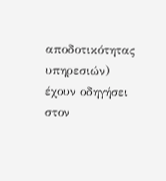αποδοτικότητας υπηρεσιών) έχουν οδηγήσει στον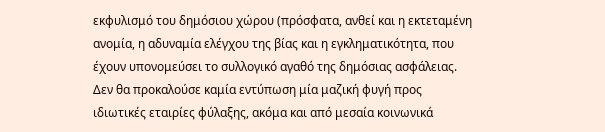εκφυλισμό του δημόσιου χώρου (πρόσφατα, ανθεί και η εκτεταμένη ανομία, η αδυναμία ελέγχου της βίας και η εγκληματικότητα, που έχουν υπονομεύσει το συλλογικό αγαθό της δημόσιας ασφάλειας. Δεν θα προκαλούσε καμία εντύπωση μία μαζική φυγή προς ιδιωτικές εταιρίες φύλαξης, ακόμα και από μεσαία κοινωνικά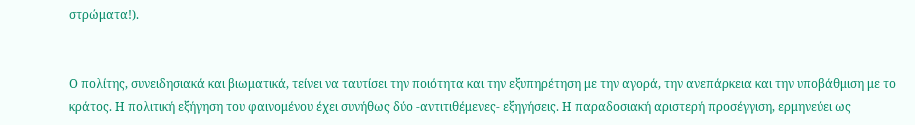στρώματα!).


Ο πολίτης, συνειδησιακά και βιωματικά, τείνει να ταυτίσει την ποιότητα και την εξυπηρέτηση με την αγορά, την ανεπάρκεια και την υποβάθμιση με το κράτος. Η πολιτική εξήγηση του φαινομένου έχει συνήθως δύο -αντιτιθέμενες- εξηγήσεις. Η παραδοσιακή αριστερή προσέγγιση, ερμηνεύει ως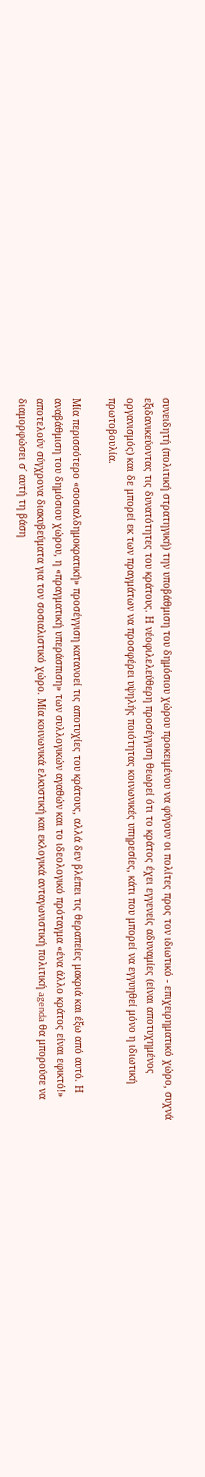συνειδητή (πολιτική στρατηγική) την υποβάθμιση του δημόσιου χώρου προκειμένου να φύγουν οι πολίτες προς τον ιδιωτικό - επιχειρηματικό χώρο, συχνά εξιδανικεύοντας τις δυνατότητες του κράτους. Η νέοφιλελεύθερη προσέγγιση θεωρεί ότι το κράτος έχει εγγενείς αδυναμίες (είναι αποτυχημένος οργανισμός) και δε μπορεί εκ των πραγμάτων να προσφέρει υψηλής ποιότητας κοινωνικές υπηρεσίες, κάτι που μπορεί να εγγυηθεί μόνο η ιδιωτική πρωτοβουλία.

Μία περισσότερο «σοσιαλδημοκρατική» προσέγγιση κατανοεί τις αποτυχίες του κράτους, αλλά δεν βλέπει τις θεραπείες μακριά και έξω από αυτό. Η αναβάθμιση του δημόσιου χώρου, η «πραγματική υπεράσπιση» των συλλογικών αγαθών και το ιδεολογικό πρόταγμα «ένα άλλο κράτος είναι εφικτό!» αποτελούν σύγχρονα διακυβεύματα για τον σοσιαλιστικό χώρο. Μία κοινωνικά ελκυστική και εκλογικά ανταγωνιστική πολιτική agenda θα μπορούσε να διαμορφώσει σ΄ αυτή τη βάση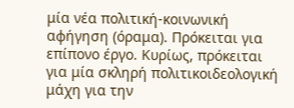μία νέα πολιτική-κοινωνική αφήγηση (όραμα). Πρόκειται για επίπονο έργο. Κυρίως, πρόκειται για μία σκληρή πολιτικοιδεολογική μάχη για την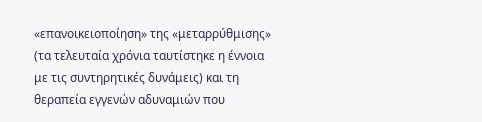«επανοικειοποίηση» της «μεταρρύθμισης» (τα τελευταία χρόνια ταυτίστηκε η έννοια με τις συντηρητικές δυνάμεις) και τη θεραπεία εγγενών αδυναμιών που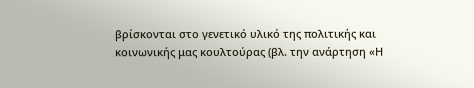βρίσκονται στο γενετικό υλικό της πολιτικής και κοινωνικής μας κουλτούρας (βλ. την ανάρτηση «Η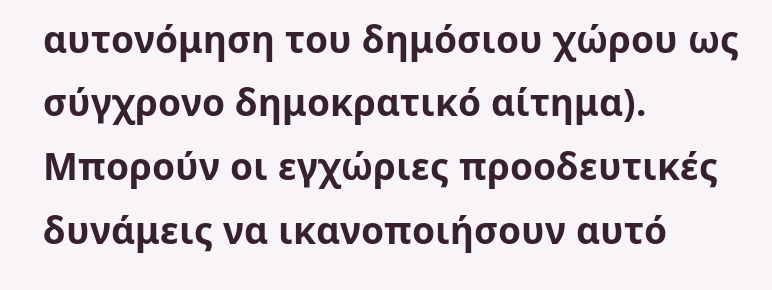αυτονόμηση του δημόσιου χώρου ως σύγχρονο δημοκρατικό αίτημα).
Μπορούν οι εγχώριες προοδευτικές δυνάμεις να ικανοποιήσουν αυτό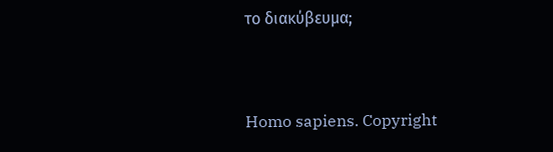το διακύβευμα;


Homo sapiens. Copyright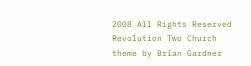2008 All Rights Reserved Revolution Two Church theme by Brian Gardner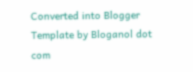Converted into Blogger Template by Bloganol dot com